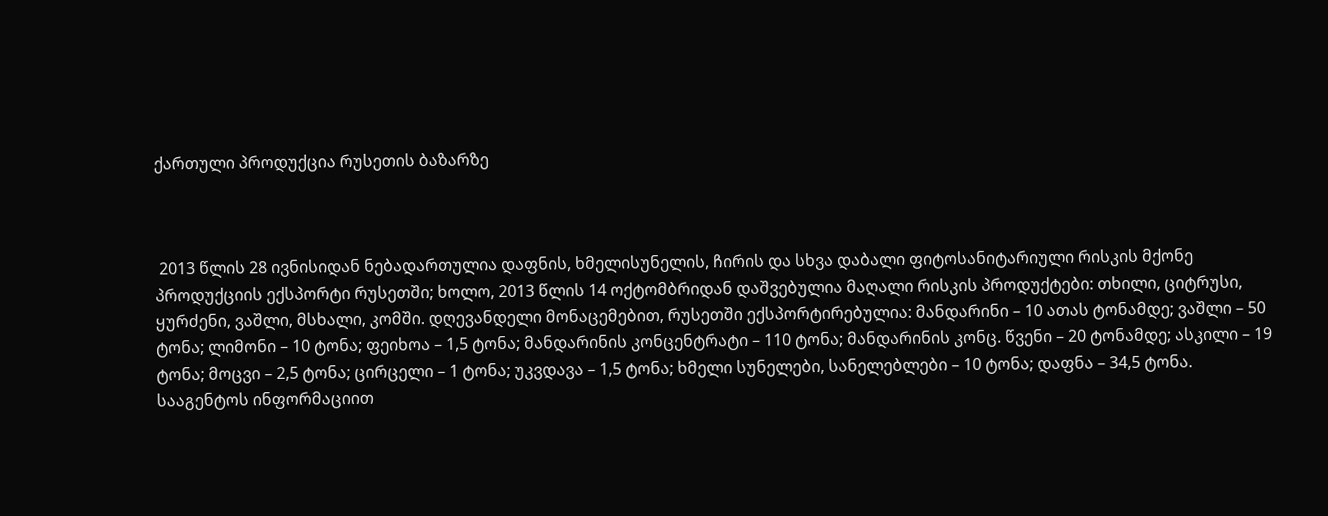ქართული პროდუქცია რუსეთის ბაზარზე



 2013 წლის 28 ივნისიდან ნებადართულია დაფნის, ხმელისუნელის, ჩირის და სხვა დაბალი ფიტოსანიტარიული რისკის მქონე პროდუქციის ექსპორტი რუსეთში; ხოლო, 2013 წლის 14 ოქტომბრიდან დაშვებულია მაღალი რისკის პროდუქტები: თხილი, ციტრუსი, ყურძენი, ვაშლი, მსხალი, კომში. დღევანდელი მონაცემებით, რუსეთში ექსპორტირებულია: მანდარინი – 10 ათას ტონამდე; ვაშლი – 50 ტონა; ლიმონი – 10 ტონა; ფეიხოა – 1,5 ტონა; მანდარინის კონცენტრატი – 110 ტონა; მანდარინის კონც. წვენი – 20 ტონამდე; ასკილი – 19 ტონა; მოცვი – 2,5 ტონა; ცირცელი – 1 ტონა; უკვდავა – 1,5 ტონა; ხმელი სუნელები, სანელებლები – 10 ტონა; დაფნა – 34,5 ტონა. სააგენტოს ინფორმაციით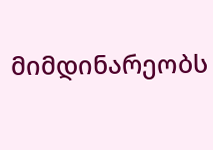მიმდინარეობს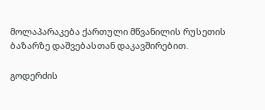მოლაპარაკება ქართული მწვანილის რუსეთის ბაზარზე დაშვებასთან დაკავშირებით.

გოდერძის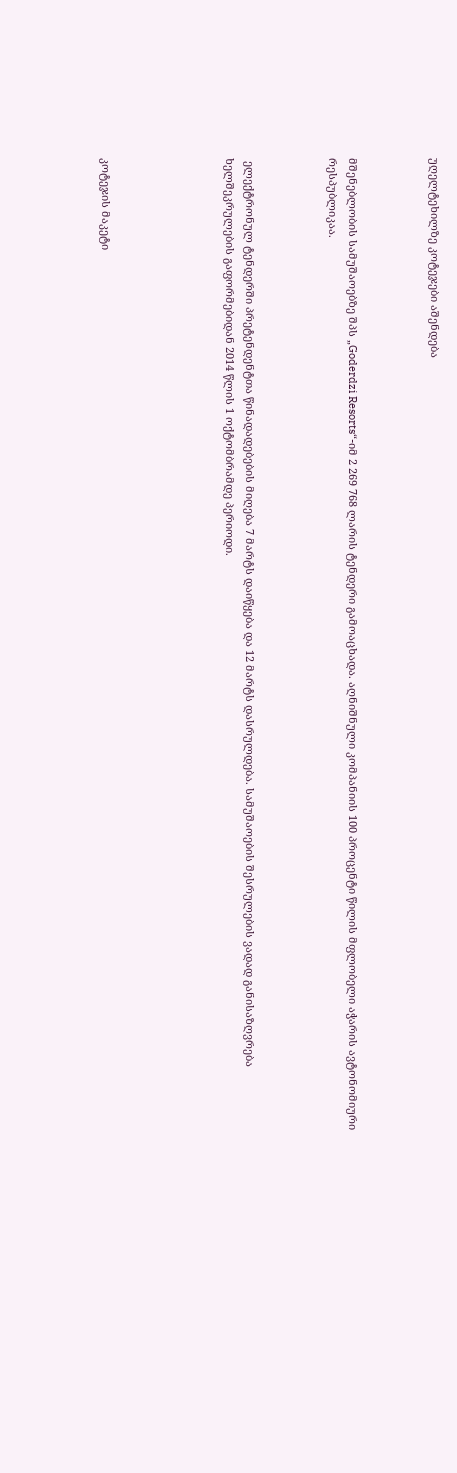უღელტეხილზე კოტეჯები აშენდება



მშენებლობის სამუშაოებზე შპს „Goderdzi Resorts“-იმ 2 269 768 ლარის ტენდერი გამოაცხადა. აღნიშნული კომპანიის 100 პროცენტი წილის მფლობელი აჭარის ავტონომიური რესპუბლიკაა.



 ელექტრონულ ტენდერში პრეტენდენტთა წინადადებების მიღება 7 მარტს დაიწყება და 12 მარტს დასრულდება. სამუშაოების შესრულების ვადად განისაზღვრება ხელშეკრულების გაფორმებიდან 2014 წლის 1 ოქტომბრამდე პერიოდი.





კოტეჯის მაკეტი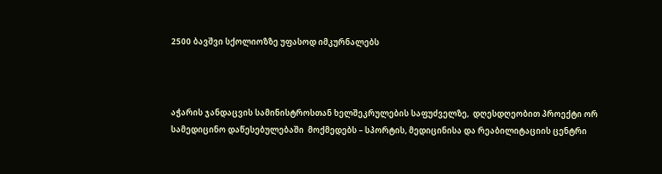2500 ბავშვი სქოლიოზზე უფასოდ იმკურნალებს



აჭარის ჯანდაცვის სამინისტროსთან ხელშეკრულების საფუძველზე,  დღესდღეობით პროექტი ორ სამედიცინო დაწესებულებაში  მოქმედებს – სპორტის, მედიცინისა და რეაბილიტაციის ცენტრი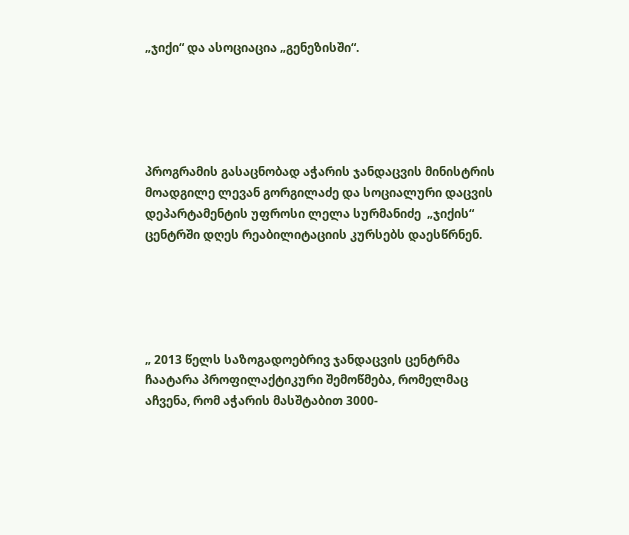„ჯიქი“ და ასოციაცია „გენეზისში“.





პროგრამის გასაცნობად აჭარის ჯანდაცვის მინისტრის მოადგილე ლევან გორგილაძე და სოციალური დაცვის დეპარტამენტის უფროსი ლელა სურმანიძე  „ჯიქის“ ცენტრში დღეს რეაბილიტაციის კურსებს დაესწრნენ.





„ 2013 წელს საზოგადოებრივ ჯანდაცვის ცენტრმა ჩაატარა პროფილაქტიკური შემოწმება, რომელმაც აჩვენა, რომ აჭარის მასშტაბით 3000-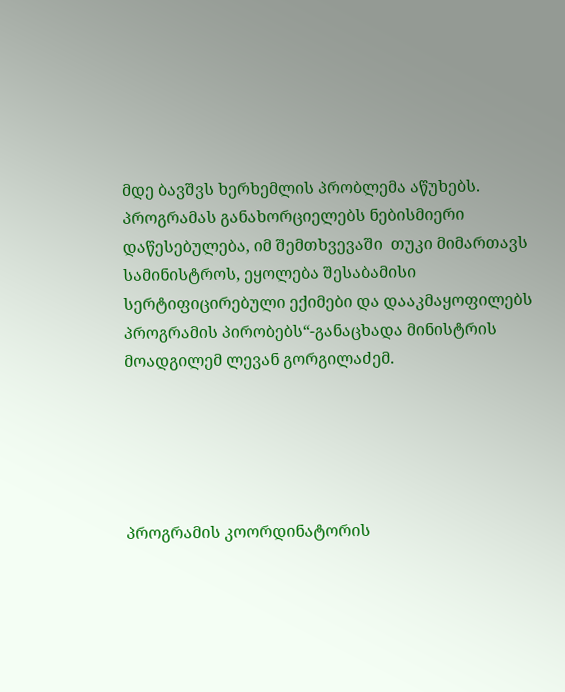მდე ბავშვს ხერხემლის პრობლემა აწუხებს. პროგრამას განახორციელებს ნებისმიერი დაწესებულება, იმ შემთხვევაში  თუკი მიმართავს სამინისტროს, ეყოლება შესაბამისი სერტიფიცირებული ექიმები და დააკმაყოფილებს პროგრამის პირობებს“-განაცხადა მინისტრის მოადგილემ ლევან გორგილაძემ.





პროგრამის კოორდინატორის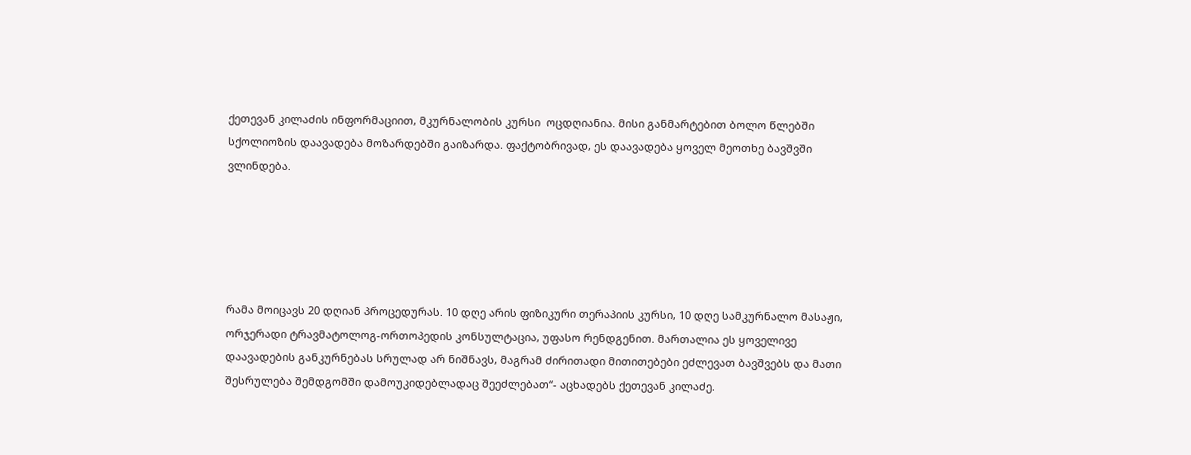ქეთევან კილაძის ინფორმაციით, მკურნალობის კურსი  ოცდღიანია. მისი განმარტებით ბოლო წლებში სქოლიოზის დაავადება მოზარდებში გაიზარდა. ფაქტობრივად, ეს დაავადება ყოველ მეოთხე ბავშვში ვლინდება.





რამა მოიცავს 20 დღიან პროცედურას. 10 დღე არის ფიზიკური თერაპიის კურსი, 10 დღე სამკურნალო მასაჟი, ორჯერადი ტრავმატოლოგ-ორთოპედის კონსულტაცია, უფასო რენდგენით. მართალია ეს ყოველივე დაავადების განკურნებას სრულად არ ნიშნავს, მაგრამ ძირითადი მითითებები ეძლევათ ბავშვებს და მათი შესრულება შემდგომში დამოუკიდებლადაც შეეძლებათ“- აცხადებს ქეთევან კილაძე.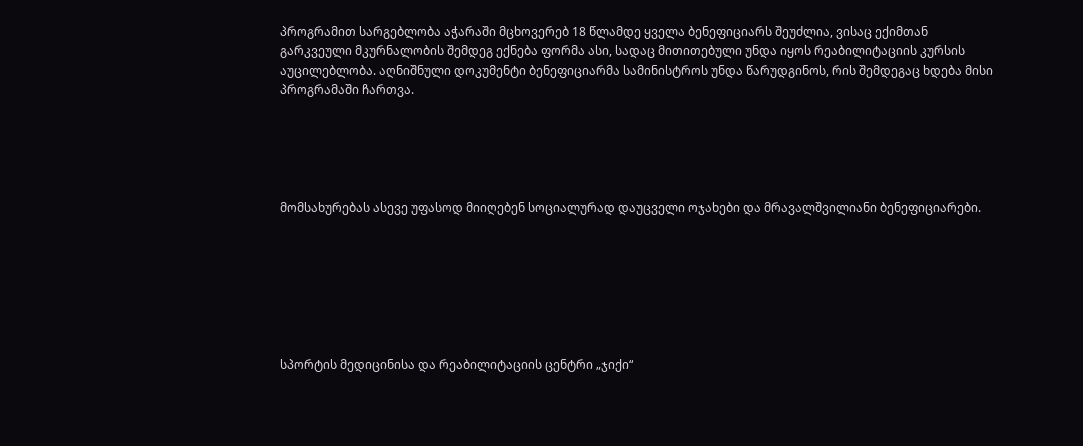პროგრამით სარგებლობა აჭარაში მცხოვერებ 18 წლამდე ყველა ბენეფიციარს შეუძლია, ვისაც ექიმთან გარკვეული მკურნალობის შემდეგ ექნება ფორმა ასი, სადაც მითითებული უნდა იყოს რეაბილიტაციის კურსის აუცილებლობა. აღნიშნული დოკუმენტი ბენეფიციარმა სამინისტროს უნდა წარუდგინოს, რის შემდეგაც ხდება მისი პროგრამაში ჩართვა.





მომსახურებას ასევე უფასოდ მიიღებენ სოციალურად დაუცველი ოჯახები და მრავალშვილიანი ბენეფიციარები.







სპორტის მედიცინისა და რეაბილიტაციის ცენტრი „ჯიქი“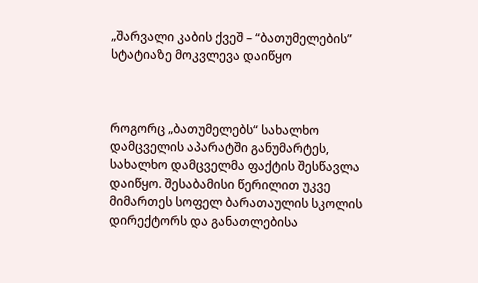„შარვალი კაბის ქვეშ – “ბათუმელების” სტატიაზე მოკვლევა დაიწყო



როგორც „ბათუმელებს“ სახალხო დამცველის აპარატში განუმარტეს, სახალხო დამცველმა ფაქტის შესწავლა დაიწყო. შესაბამისი წერილით უკვე მიმართეს სოფელ ბარათაულის სკოლის დირექტორს და განათლებისა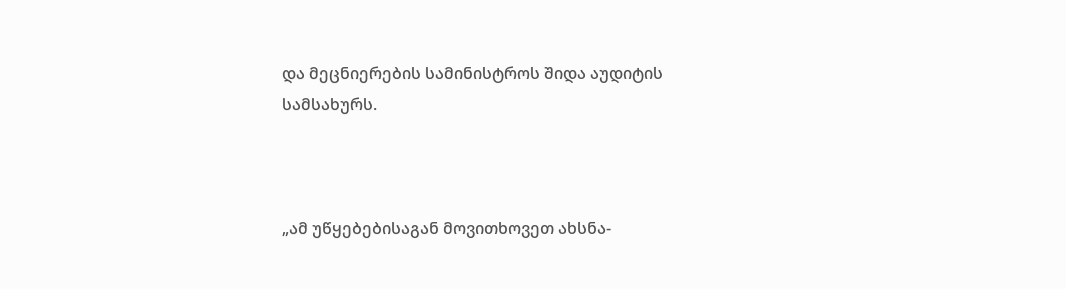და მეცნიერების სამინისტროს შიდა აუდიტის სამსახურს.



„ამ უწყებებისაგან მოვითხოვეთ ახსნა-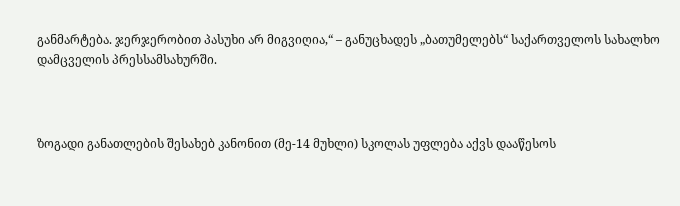განმარტება. ჯერჯერობით პასუხი არ მიგვიღია,“ – განუცხადეს „ბათუმელებს“ საქართველოს სახალხო დამცველის პრესსამსახურში.



ზოგადი განათლების შესახებ კანონით (მე-14 მუხლი) სკოლას უფლება აქვს დააწესოს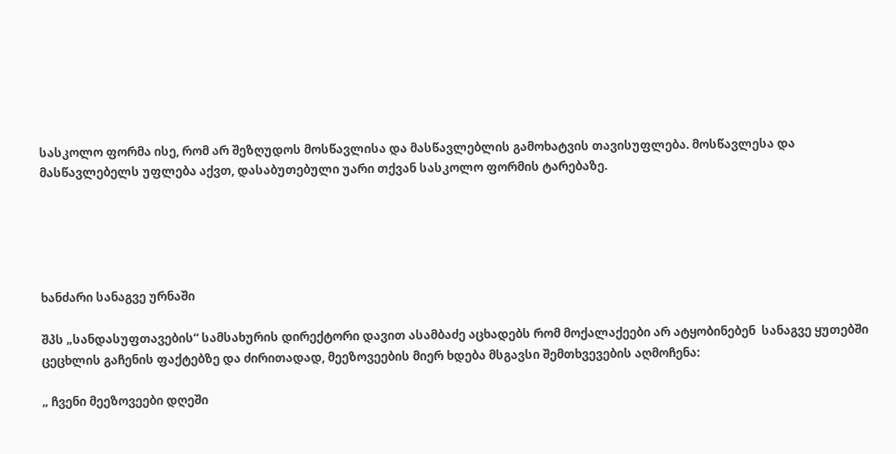სასკოლო ფორმა ისე, რომ არ შეზღუდოს მოსწავლისა და მასწავლებლის გამოხატვის თავისუფლება. მოსწავლესა და მასწავლებელს უფლება აქვთ, დასაბუთებული უარი თქვან სასკოლო ფორმის ტარებაზე.





ხანძარი სანაგვე ურნაში

შპს „სანდასუფთავების“ სამსახურის დირექტორი დავით ასამბაძე აცხადებს რომ მოქალაქეები არ ატყობინებენ  სანაგვე ყუთებში  ცეცხლის გაჩენის ფაქტებზე და ძირითადად, მეეზოვეების მიერ ხდება მსგავსი შემთხვევების აღმოჩენა:

„ ჩვენი მეეზოვეები დღეში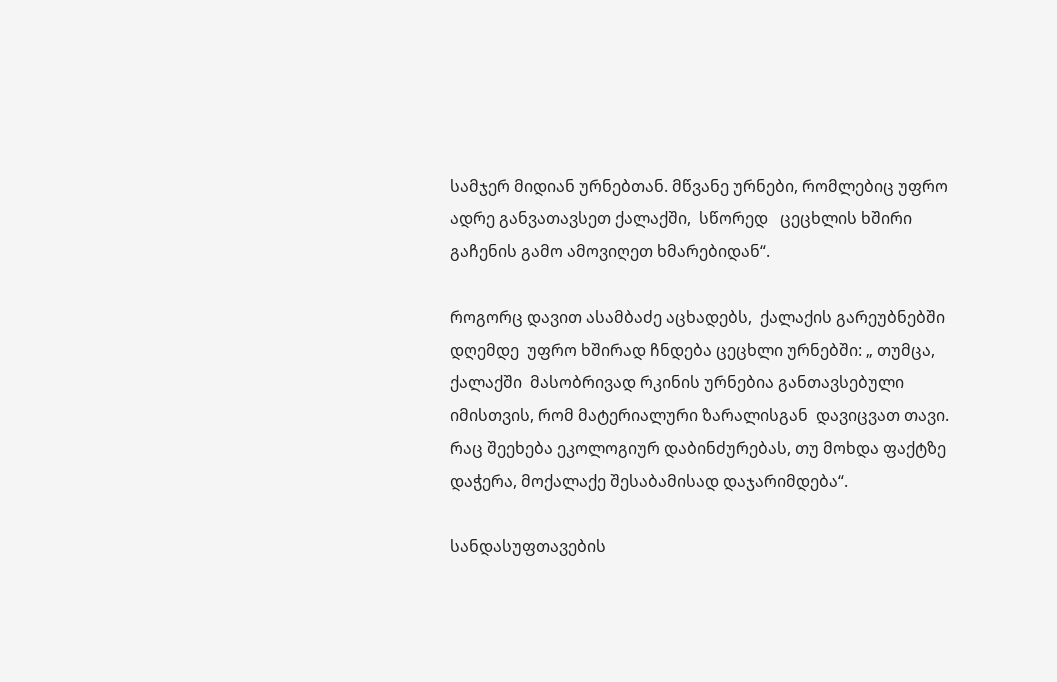სამჯერ მიდიან ურნებთან. მწვანე ურნები, რომლებიც უფრო ადრე განვათავსეთ ქალაქში,  სწორედ   ცეცხლის ხშირი გაჩენის გამო ამოვიღეთ ხმარებიდან“.

როგორც დავით ასამბაძე აცხადებს,  ქალაქის გარეუბნებში დღემდე  უფრო ხშირად ჩნდება ცეცხლი ურნებში: „ თუმცა, ქალაქში  მასობრივად რკინის ურნებია განთავსებული იმისთვის, რომ მატერიალური ზარალისგან  დავიცვათ თავი. რაც შეეხება ეკოლოგიურ დაბინძურებას, თუ მოხდა ფაქტზე დაჭერა, მოქალაქე შესაბამისად დაჯარიმდება“.

სანდასუფთავების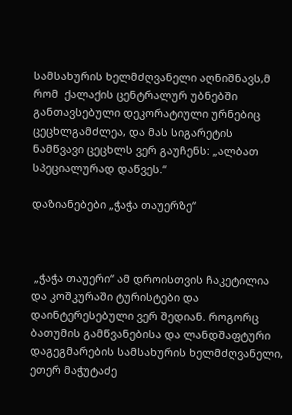სამსახურის ხელმძღვანელი აღნიშნავს,მ რომ  ქალაქის ცენტრალურ უბნებში განთავსებული დეკორატიული ურნებიც ცეცხლგამძლეა, და მას სიგარეტის ნამწვავი ცეცხლს ვერ გაუჩენს: „ალბათ სპეციალურად დაწვეს.“

დაზიანებები „ჭაჭა თაუერზე“



 „ჭაჭა თაუერი“ ამ დროისთვის ჩაკეტილია და კოშკურაში ტურისტები და დაინტერესებული ვერ შედიან. როგორც ბათუმის გამწვანებისა და ლანდშაფტური დაგეგმარების სამსახურის ხელმძღვანელი, ეთერ მაჭუტაძე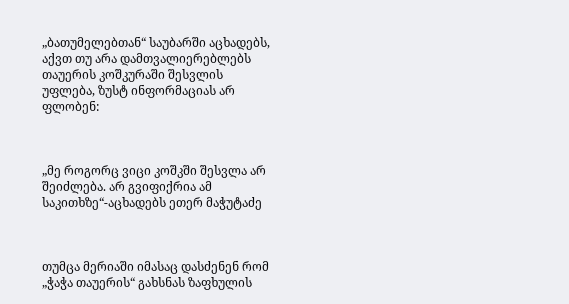„ბათუმელებთან“ საუბარში აცხადებს,  აქვთ თუ არა დამთვალიერებლებს თაუერის კოშკურაში შესვლის უფლება, ზუსტ ინფორმაციას არ ფლობენ:



„მე როგორც ვიცი კოშკში შესვლა არ შეიძლება. არ გვიფიქრია ამ საკითხზე“-აცხადებს ეთერ მაჭუტაძე



თუმცა მერიაში იმასაც დასძენენ რომ „ჭაჭა თაუერის“ გახსნას ზაფხულის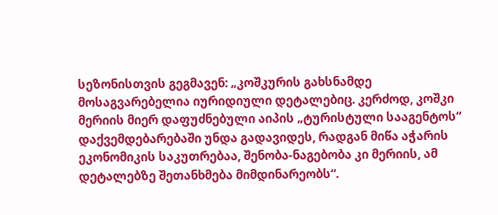სეზონისთვის გეგმავენ: „კოშკურის გახსნამდე  მოსაგვარებელია იურიდიული დეტალებიც. კერძოდ, კოშკი მერიის მიერ დაფუძნებული აიპის „ტურისტული სააგენტოს“ დაქვემდებარებაში უნდა გადავიდეს, რადგან მიწა აჭარის ეკონომიკის საკუთრებაა, შენობა-ნაგებობა კი მერიის, ამ დეტალებზე შეთანხმება მიმდინარეობს“.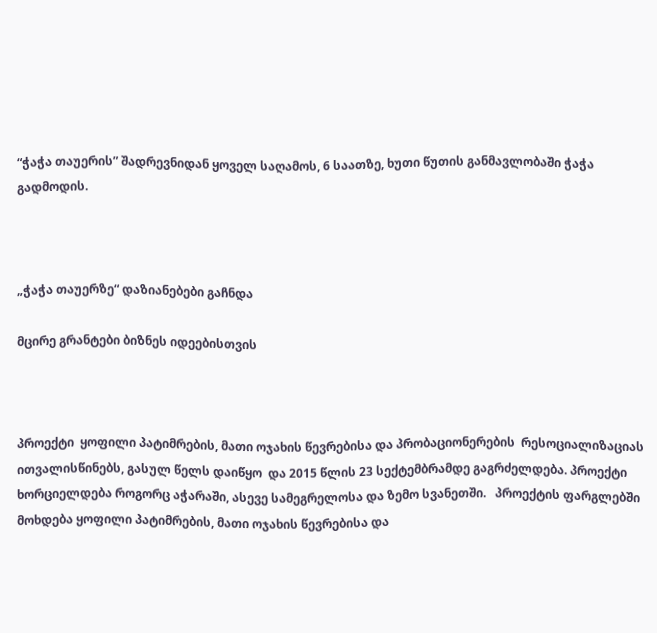“ჭაჭა თაუერის” შადრევნიდან ყოველ საღამოს, 6 საათზე, ხუთი წუთის განმავლობაში ჭაჭა გადმოდის.



„ჭაჭა თაუერზე“ დაზიანებები გაჩნდა

მცირე გრანტები ბიზნეს იდეებისთვის



პროექტი  ყოფილი პატიმრების, მათი ოჯახის წევრებისა და პრობაციონერების  რესოციალიზაციას ითვალისწინებს, გასულ წელს დაიწყო  და 2015 წლის 23 სექტემბრამდე გაგრძელდება. პროექტი  ხორციელდება როგორც აჭარაში, ასევე სამეგრელოსა და ზემო სვანეთში.   პროექტის ფარგლებში  მოხდება ყოფილი პატიმრების, მათი ოჯახის წევრებისა და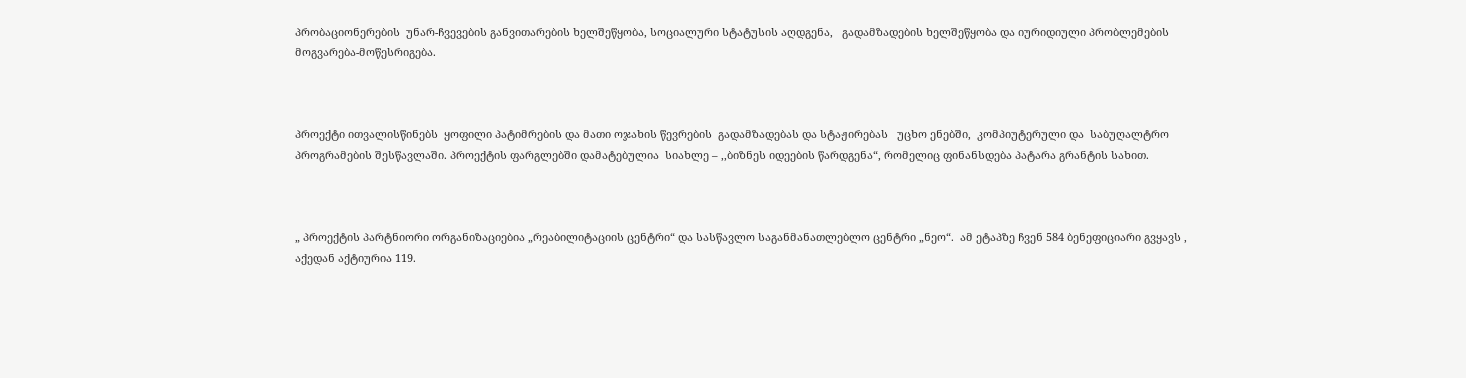პრობაციონერების  უნარ-ჩვევების განვითარების ხელშეწყობა, სოციალური სტატუსის აღდგენა,   გადამზადების ხელშეწყობა და იურიდიული პრობლემების მოგვარება-მოწესრიგება.



პროექტი ითვალისწინებს  ყოფილი პატიმრების და მათი ოჯახის წევრების  გადამზადებას და სტაჟირებას   უცხო ენებში,  კომპიუტერული და  საბუღალტრო პროგრამების შესწავლაში. პროექტის ფარგლებში დამატებულია  სიახლე – ,,ბიზნეს იდეების წარდგენა“, რომელიც ფინანსდება პატარა გრანტის სახით.



„ პროექტის პარტნიორი ორგანიზაციებია „რეაბილიტაციის ცენტრი“ და სასწავლო საგანმანათლებლო ცენტრი „ნეო“.  ამ ეტაპზე ჩვენ 584 ბენეფიციარი გვყავს , აქედან აქტიურია 119.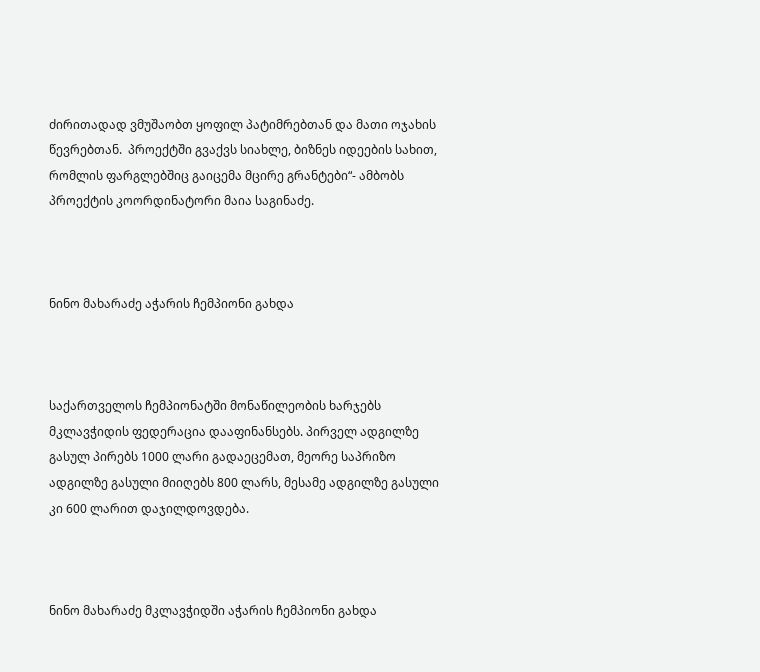ძირითადად ვმუშაობთ ყოფილ პატიმრებთან და მათი ოჯახის წევრებთან.  პროექტში გვაქვს სიახლე, ბიზნეს იდეების სახით, რომლის ფარგლებშიც გაიცემა მცირე გრანტები“- ამბობს პროექტის კოორდინატორი მაია საგინაძე.



ნინო მახარაძე აჭარის ჩემპიონი გახდა



საქართველოს ჩემპიონატში მონაწილეობის ხარჯებს მკლავჭიდის ფედერაცია დააფინანსებს. პირველ ადგილზე გასულ პირებს 1000 ლარი გადაეცემათ, მეორე საპრიზო ადგილზე გასული მიიღებს 800 ლარს, მესამე ადგილზე გასული კი 600 ლარით დაჯილდოვდება.



ნინო მახარაძე მკლავჭიდში აჭარის ჩემპიონი გახდა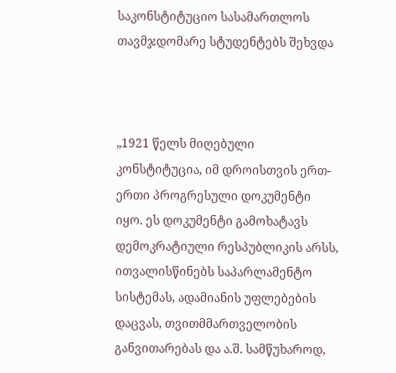საკონსტიტუციო სასამართლოს თავმჯდომარე სტუდენტებს შეხვდა



„1921 წელს მიღებული კონსტიტუცია, იმ დროისთვის ერთ-ერთი პროგრესული დოკუმენტი იყო. ეს დოკუმენტი გამოხატავს დემოკრატიული რესპუბლიკის არსს, ითვალისწინებს საპარლამენტო სისტემას, ადამიანის უფლებების დაცვას, თვითმმართველობის განვითარებას და ა.შ. სამწუხაროდ,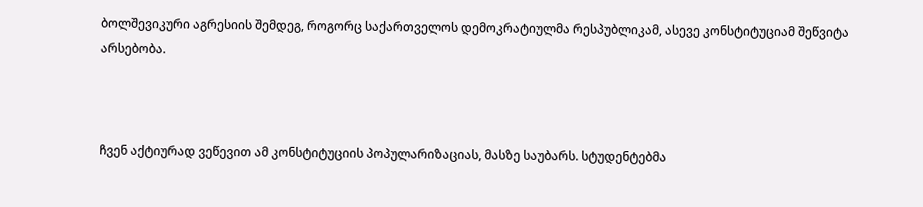ბოლშევიკური აგრესიის შემდეგ, როგორც საქართველოს დემოკრატიულმა რესპუბლიკამ, ასევე კონსტიტუციამ შეწვიტა არსებობა.



ჩვენ აქტიურად ვეწევით ამ კონსტიტუციის პოპულარიზაციას, მასზე საუბარს. სტუდენტებმა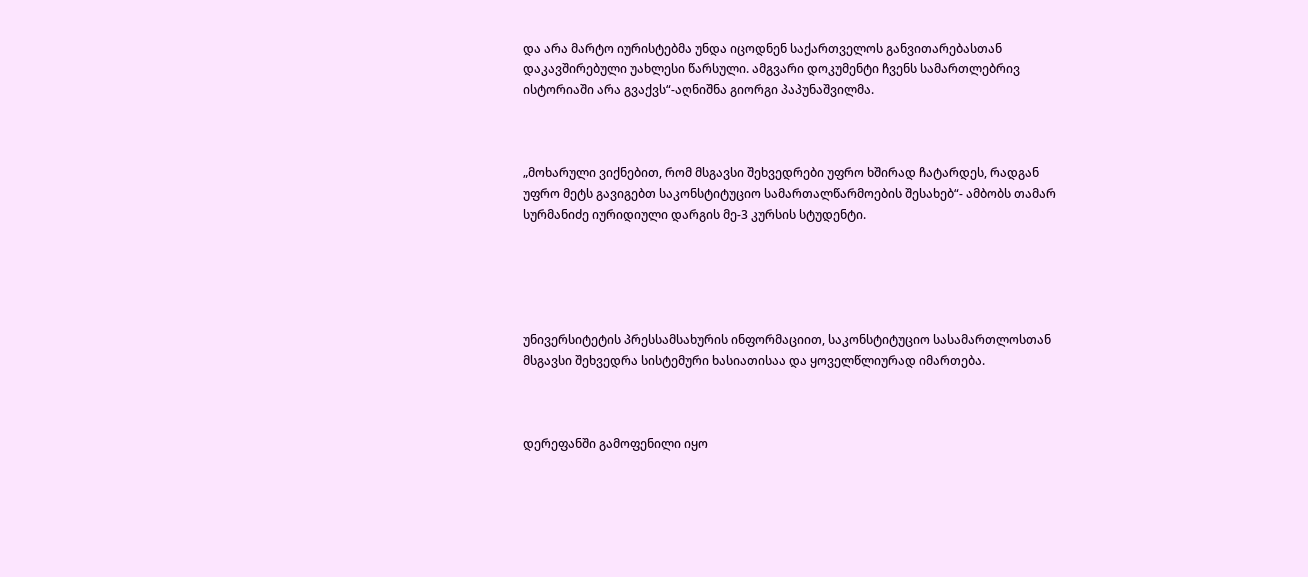და არა მარტო იურისტებმა უნდა იცოდნენ საქართველოს განვითარებასთან დაკავშირებული უახლესი წარსული. ამგვარი დოკუმენტი ჩვენს სამართლებრივ ისტორიაში არა გვაქვს“-აღნიშნა გიორგი პაპუნაშვილმა.



„მოხარული ვიქნებით, რომ მსგავსი შეხვედრები უფრო ხშირად ჩატარდეს, რადგან უფრო მეტს გავიგებთ საკონსტიტუციო სამართალწარმოების შესახებ“- ამბობს თამარ სურმანიძე იურიდიული დარგის მე-3 კურსის სტუდენტი.





უნივერსიტეტის პრესსამსახურის ინფორმაციით, საკონსტიტუციო სასამართლოსთან მსგავსი შეხვედრა სისტემური ხასიათისაა და ყოველწლიურად იმართება.



დერეფანში გამოფენილი იყო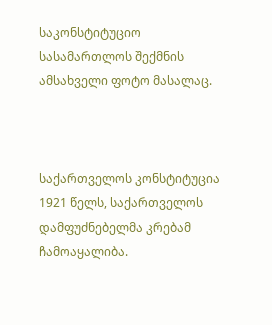საკონსტიტუციო სასამართლოს შექმნის ამსახველი ფოტო მასალაც.



საქართველოს კონსტიტუცია 1921 წელს, საქართველოს დამფუძნებელმა კრებამ ჩამოაყალიბა.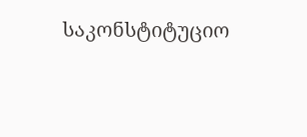საკონსტიტუციო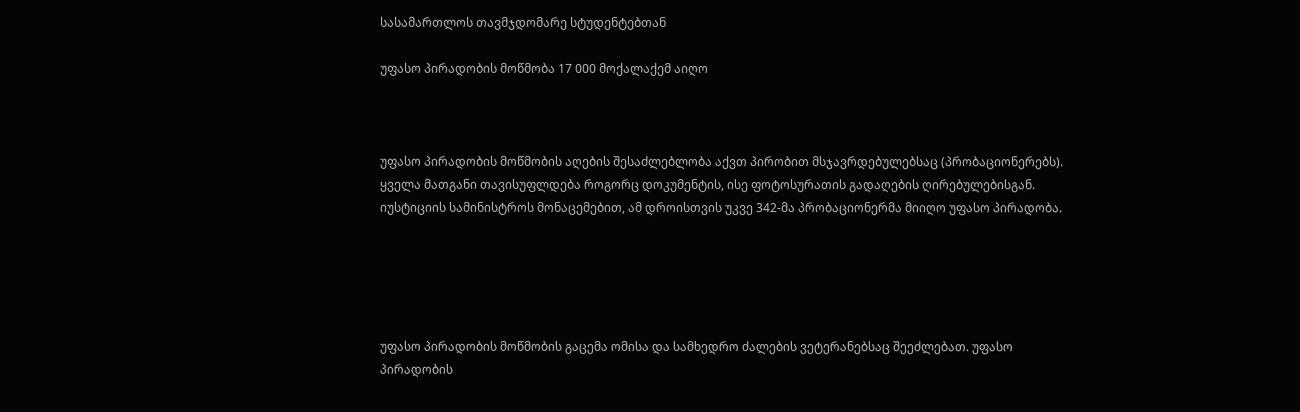სასამართლოს თავმჯდომარე სტუდენტებთან

უფასო პირადობის მოწმობა 17 000 მოქალაქემ აიღო



უფასო პირადობის მოწმობის აღების შესაძლებლობა აქვთ პირობით მსჯავრდებულებსაც (პრობაციონერებს). ყველა მათგანი თავისუფლდება როგორც დოკუმენტის, ისე ფოტოსურათის გადაღების ღირებულებისგან. იუსტიციის სამინისტროს მონაცემებით, ამ დროისთვის უკვე 342-მა პრობაციონერმა მიიღო უფასო პირადობა.





უფასო პირადობის მოწმობის გაცემა ომისა და სამხედრო ძალების ვეტერანებსაც შეეძლებათ. უფასო პირადობის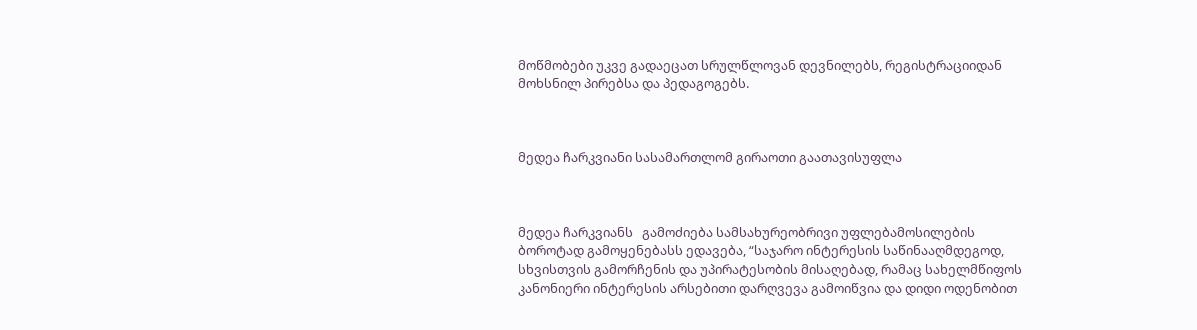მოწმობები უკვე გადაეცათ სრულწლოვან დევნილებს, რეგისტრაციიდან მოხსნილ პირებსა და პედაგოგებს.



მედეა ჩარკვიანი სასამართლომ გირაოთი გაათავისუფლა



მედეა ჩარკვიანს   გამოძიება სამსახურეობრივი უფლებამოსილების ბოროტად გამოყენებასს ედავება, “საჯარო ინტერესის საწინააღმდეგოდ, სხვისთვის გამორჩენის და უპირატესობის მისაღებად, რამაც სახელმწიფოს კანონიერი ინტერესის არსებითი დარღვევა გამოიწვია და დიდი ოდენობით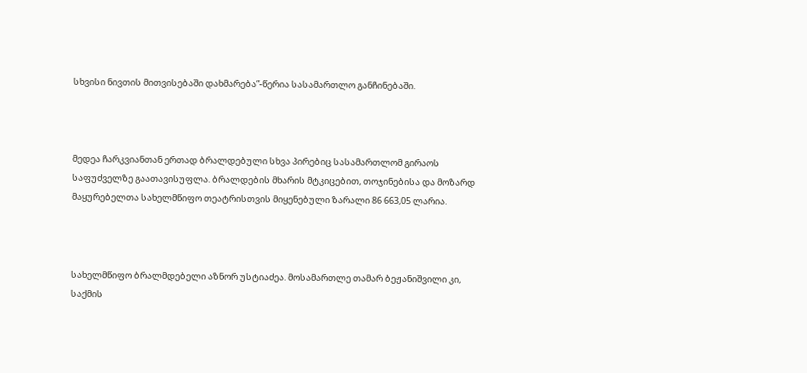სხვისი ნივთის მითვისებაში დახმარება”-წერია სასამართლო განჩინებაში.



მედეა ჩარკვიანთან ერთად ბრალდებული სხვა პირებიც სასამართლომ გირაოს საფუძველზე გაათავისუფლა. ბრალდების მხარის მტკიცებით, თოჯინებისა და მოზარდ მაყურებელთა სახელმწიფო თეატრისთვის მიყენებული ზარალი 86 663,05 ლარია.



სახელმწიფო ბრალმდებელი აზნორ უსტიაძეა. მოსამართლე თამარ ბეჟანიშვილი კი, საქმის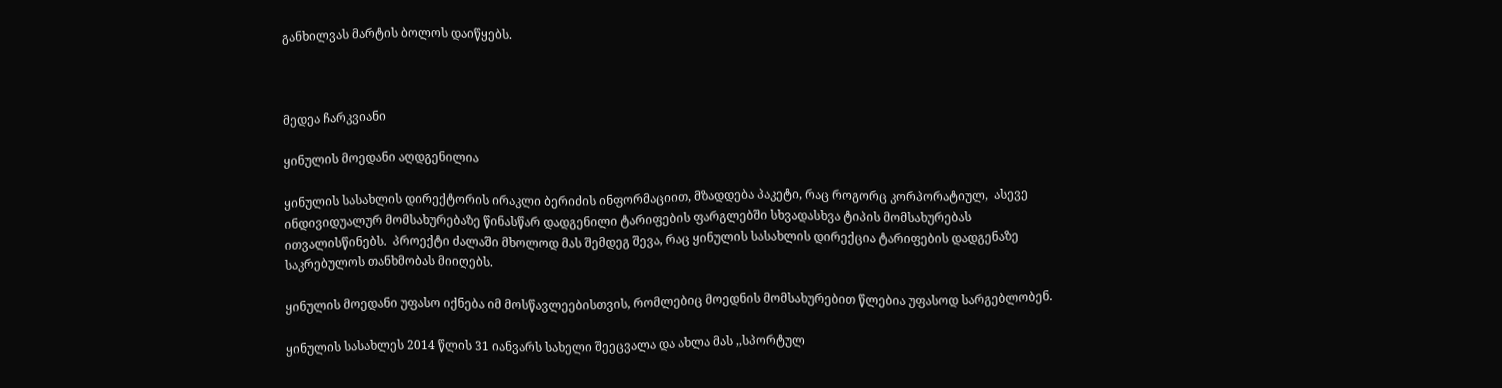განხილვას მარტის ბოლოს დაიწყებს.



მედეა ჩარკვიანი

ყინულის მოედანი აღდგენილია

ყინულის სასახლის დირექტორის ირაკლი ბერიძის ინფორმაციით, მზადდება პაკეტი, რაც როგორც კორპორატიულ,  ასევე ინდივიდუალურ მომსახურებაზე წინასწარ დადგენილი ტარიფების ფარგლებში სხვადასხვა ტიპის მომსახურებას ითვალისწინებს.  პროექტი ძალაში მხოლოდ მას შემდეგ შევა, რაც ყინულის სასახლის დირექცია ტარიფების დადგენაზე საკრებულოს თანხმობას მიიღებს.

ყინულის მოედანი უფასო იქნება იმ მოსწავლეებისთვის, რომლებიც მოედნის მომსახურებით წლებია უფასოდ სარგებლობენ.

ყინულის სასახლეს 2014 წლის 31 იანვარს სახელი შეეცვალა და ახლა მას ,,სპორტულ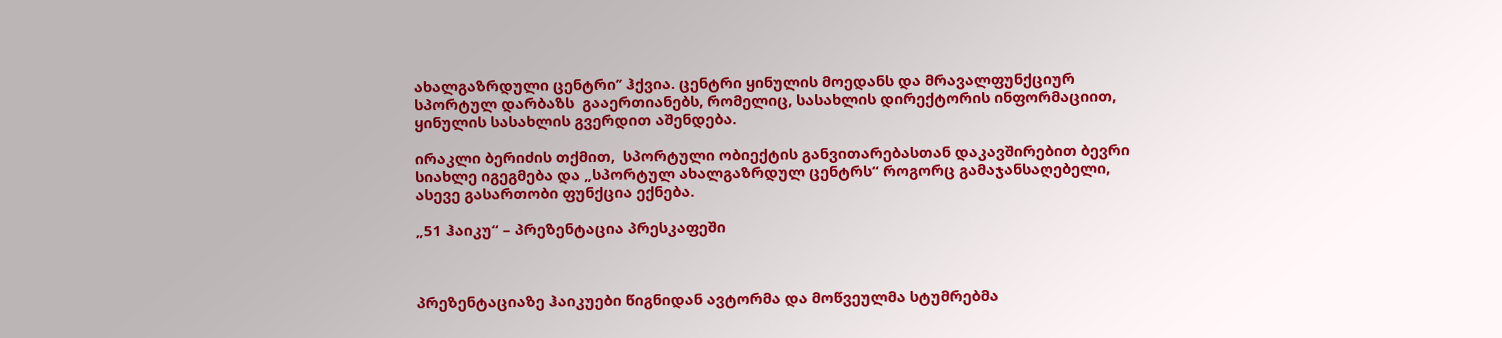ახალგაზრდული ცენტრი’’ ჰქვია. ცენტრი ყინულის მოედანს და მრავალფუნქციურ სპორტულ დარბაზს  გააერთიანებს, რომელიც, სასახლის დირექტორის ინფორმაციით,  ყინულის სასახლის გვერდით აშენდება.

ირაკლი ბერიძის თქმით,  სპორტული ობიექტის განვითარებასთან დაკავშირებით ბევრი სიახლე იგეგმება და „სპორტულ ახალგაზრდულ ცენტრს“ როგორც გამაჯანსაღებელი, ასევე გასართობი ფუნქცია ექნება.

„51 ჰაიკუ“ – პრეზენტაცია პრესკაფეში



პრეზენტაციაზე ჰაიკუები წიგნიდან ავტორმა და მოწვეულმა სტუმრებმა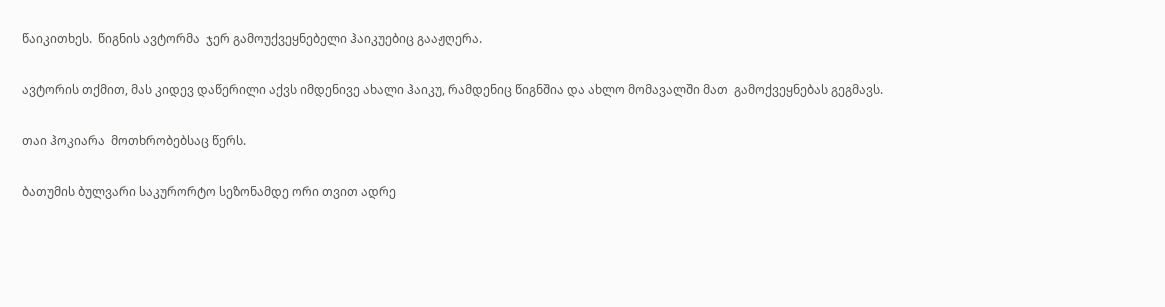წაიკითხეს.  წიგნის ავტორმა  ჯერ გამოუქვეყნებელი ჰაიკუებიც გააჟღერა.

ავტორის თქმით, მას კიდევ დაწერილი აქვს იმდენივე ახალი ჰაიკუ, რამდენიც წიგნშია და ახლო მომავალში მათ  გამოქვეყნებას გეგმავს.

თაი ჰოკიარა  მოთხრობებსაც წერს.

ბათუმის ბულვარი საკურორტო სეზონამდე ორი თვით ადრე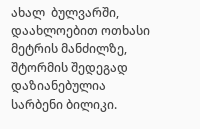ახალ  ბულვარში, დაახლოებით ოთხასი მეტრის მანძილზე, შტორმის შედეგად დაზიანებულია სარბენი ბილიკი.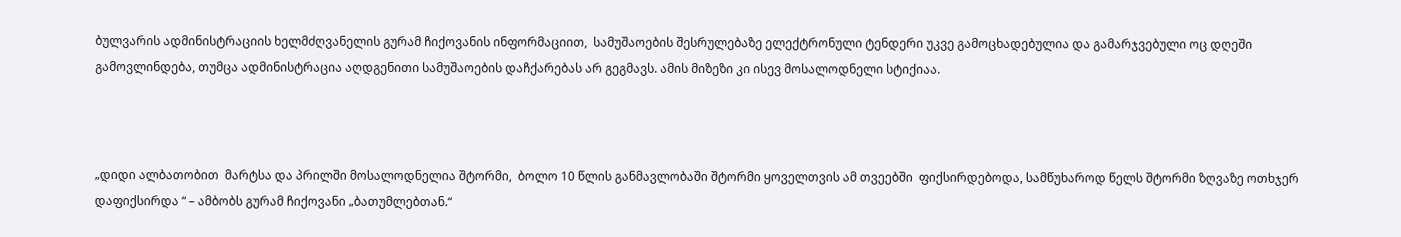ბულვარის ადმინისტრაციის ხელმძღვანელის გურამ ჩიქოვანის ინფორმაციით,  სამუშაოების შესრულებაზე ელექტრონული ტენდერი უკვე გამოცხადებულია და გამარჯვებული ოც დღეში გამოვლინდება, თუმცა ადმინისტრაცია აღდგენითი სამუშაოების დაჩქარებას არ გეგმავს. ამის მიზეზი კი ისევ მოსალოდნელი სტიქიაა.



„დიდი ალბათობით  მარტსა და პრილში მოსალოდნელია შტორმი,  ბოლო 10 წლის განმავლობაში შტორმი ყოველთვის ამ თვეებში  ფიქსირდებოდა, სამწუხაროდ წელს შტორმი ზღვაზე ოთხჯერ დაფიქსირდა “ – ამბობს გურამ ჩიქოვანი „ბათუმლებთან.“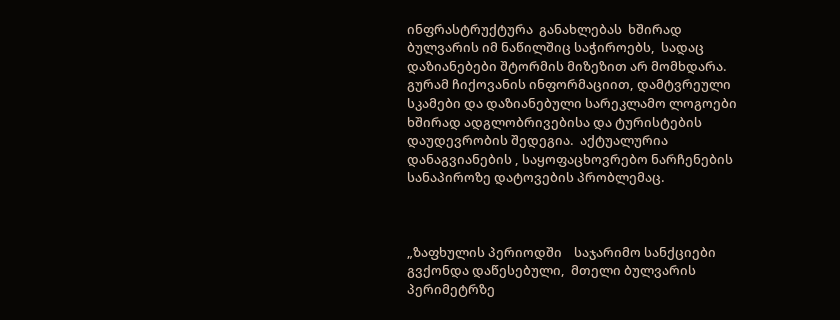ინფრასტრუქტურა  განახლებას  ხშირად ბულვარის იმ ნაწილშიც საჭიროებს,  სადაც  დაზიანებები შტორმის მიზეზით არ მომხდარა.  გურამ ჩიქოვანის ინფორმაციით, დამტვრეული სკამები და დაზიანებული სარეკლამო ლოგოები ხშირად ადგლობრივებისა და ტურისტების დაუდევრობის შედეგია.  აქტუალურია დანაგვიანების , საყოფაცხოვრებო ნარჩენების სანაპიროზე დატოვების პრობლემაც.



„ზაფხულის პერიოდში    საჯარიმო სანქციები გვქონდა დაწესებული,  მთელი ბულვარის პერიმეტრზე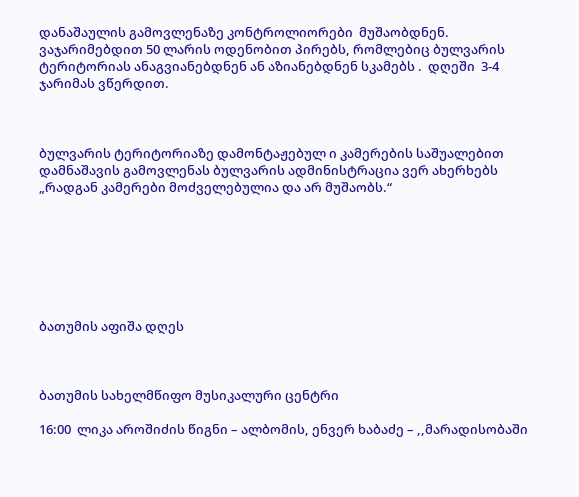დანაშაულის გამოვლენაზე კონტროლიორები  მუშაობდნენ.   ვაჯარიმებდით 50 ლარის ოდენობით პირებს, რომლებიც ბულვარის ტერიტორიას ანაგვიანებდნენ ან აზიანებდნენ სკამებს .  დღეში  3-4 ჯარიმას ვწერდით.



ბულვარის ტერიტორიაზე დამონტაჟებულ ი კამერების საშუალებით  დამნაშავის გამოვლენას ბულვარის ადმინისტრაცია ვერ ახერხებს „რადგან კამერები მოძველებულია და არ მუშაობს.“







ბათუმის აფიშა დღეს



ბათუმის სახელმწიფო მუსიკალური ცენტრი

16:00  ლიკა აროშიძის წიგნი – ალბომის, ენვერ ხაბაძე – ,,მარადისობაში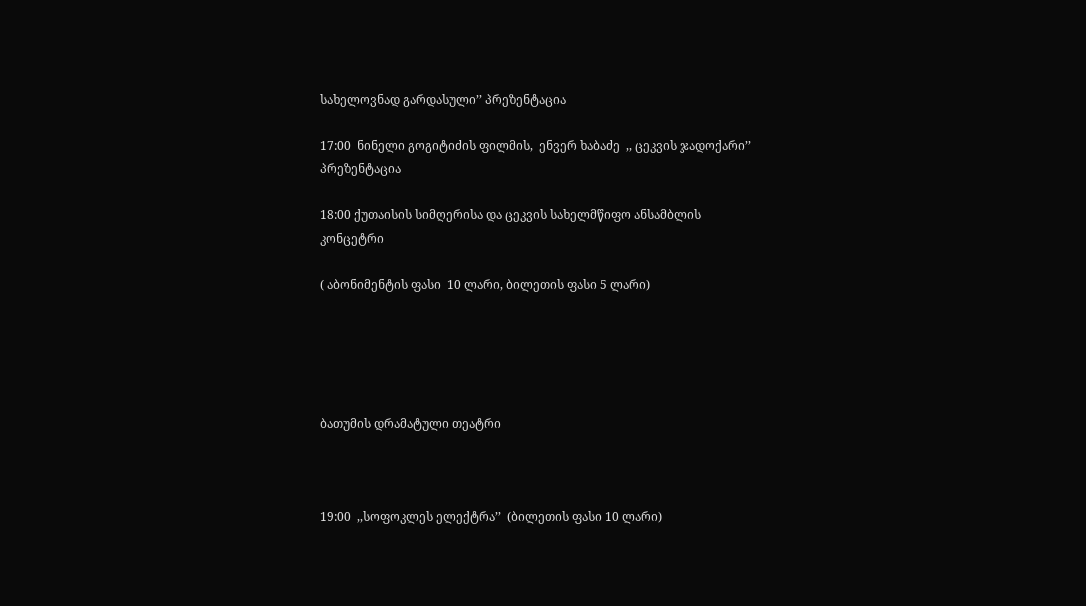სახელოვნად გარდასული’’ პრეზენტაცია

17:00  ნინელი გოგიტიძის ფილმის,  ენვერ ხაბაძე  ,, ცეკვის ჯადოქარი’’  პრეზენტაცია

18:00 ქუთაისის სიმღერისა და ცეკვის სახელმწიფო ანსამბლის კონცეტრი

( აბონიმენტის ფასი  10 ლარი, ბილეთის ფასი 5 ლარი)





ბათუმის დრამატული თეატრი



19:00  ,,სოფოკლეს ელექტრა’’  (ბილეთის ფასი 10 ლარი)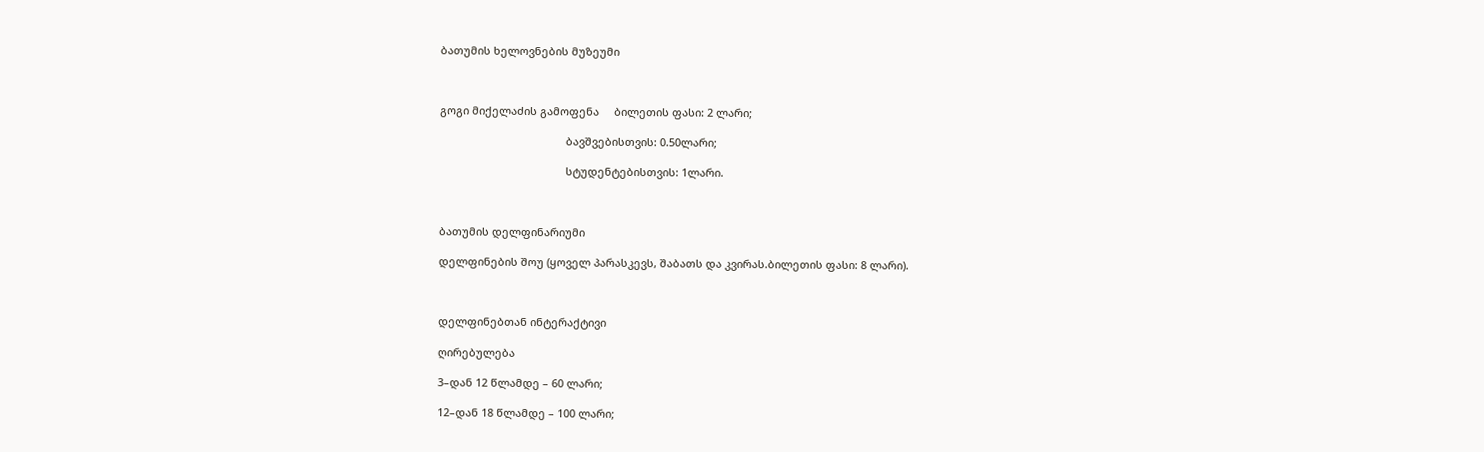ბათუმის ხელოვნების მუზეუმი



გოგი მიქელაძის გამოფენა     ბილეთის ფასი: 2 ლარი;

                                          ბავშვებისთვის: 0.50ლარი;

                                          სტუდენტებისთვის: 1ლარი.



ბათუმის დელფინარიუმი

დელფინების შოუ (ყოველ პარასკევს, შაბათს და კვირას.ბილეთის ფასი: 8 ლარი).



დელფინებთან ინტერაქტივი

ღირებულება

3–დან 12 წლამდე – 60 ლარი;

12–დან 18 წლამდე – 100 ლარი;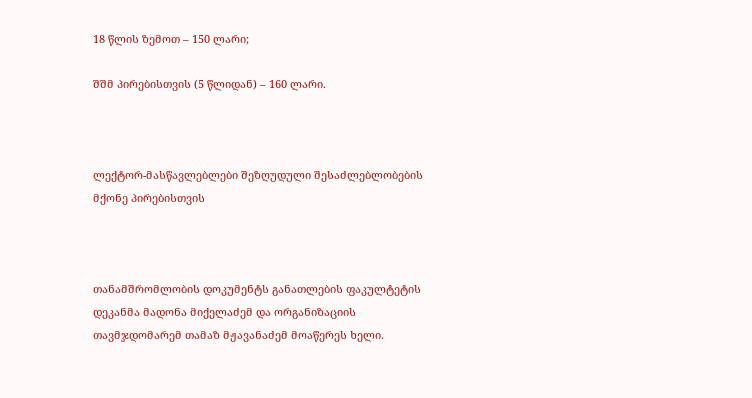18 წლის ზემოთ – 150 ლარი;

შშმ პირებისთვის (5 წლიდან) – 160 ლარი.



ლექტორ-მასწავლებლები შეზღუდული შესაძლებლობების მქონე პირებისთვის



თანამშრომლობის დოკუმენტს განათლების ფაკულტეტის დეკანმა მადონა მიქელაძემ და ორგანიზაციის თავმჯდომარემ თამაზ მჟავანაძემ მოაწერეს ხელი.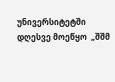უნივერსიტეტში დღესვე მოეწყო  „შშმ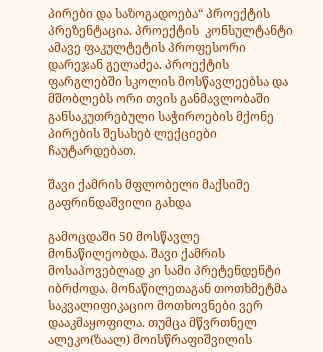პირები და საზოგადოება“ პროექტის პრეზენტაცია. პროექტის  კონსულტანტი  ამავე ფაკულტეტის პროფესორი დარეჯან გელაძეა. პროექტის ფარგლებში სკოლის მოსწავლეებსა და მშობლებს ორი თვის განმავლობაში განსაკუთრებული საჭიროების მქონე პირების შესახებ ლექციები ჩაუტარდებათ.

შავი ქამრის მფლობელი მაქსიმე გაფრინდაშვილი გახდა

გამოცდაში 50 მოსწავლე მონაწილეობდა. შავი ქამრის მოსაპოვებლად კი სამი პრეტენდენტი იბრძოდა. მონაწილეთაგან თოთხმეტმა საკვალიფიკაციო მოთხოვნები ვერ დააკმაყოფილა. თუმცა მწვრთნელ ალეკო(ზაალ) მოისწრაფიშვილის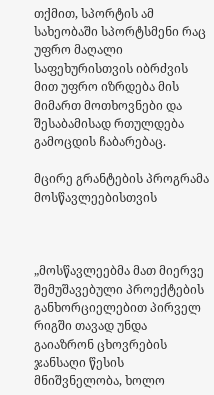თქმით, სპორტის ამ სახეობაში სპორტსმენი რაც უფრო მაღალი საფეხურისთვის იბრძვის მით უფრო იზრდება მის მიმართ მოთხოვნები და შესაბამისად რთულდება გამოცდის ჩაბარებაც.

მცირე გრანტების პროგრამა მოსწავლეებისთვის



„მოსწავლეებმა მათ მიერვე შემუშავებული პროექტების განხორციელებით პირველ რიგში თავად უნდა გაიაზრონ ცხოვრების ჯანსაღი წესის მნიშვნელობა, ხოლო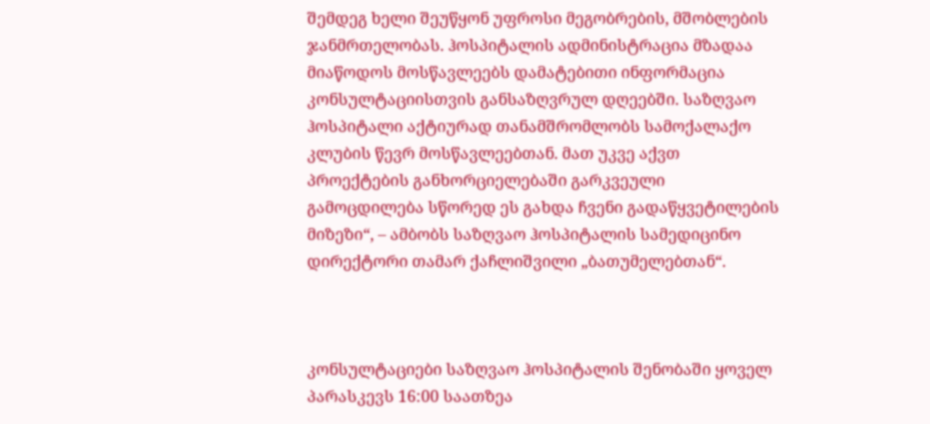შემდეგ ხელი შეუწყონ უფროსი მეგობრების, მშობლების ჯანმრთელობას. ჰოსპიტალის ადმინისტრაცია მზადაა მიაწოდოს მოსწავლეებს დამატებითი ინფორმაცია კონსულტაციისთვის განსაზღვრულ დღეებში. საზღვაო ჰოსპიტალი აქტიურად თანამშრომლობს სამოქალაქო კლუბის წევრ მოსწავლეებთან. მათ უკვე აქვთ პროექტების განხორციელებაში გარკვეული გამოცდილება სწორედ ეს გახდა ჩვენი გადაწყვეტილების მიზეზი“, – ამბობს საზღვაო ჰოსპიტალის სამედიცინო დირექტორი თამარ ქაჩლიშვილი „ბათუმელებთან“.



კონსულტაციები საზღვაო ჰოსპიტალის შენობაში ყოველ პარასკევს 16:00 საათზეა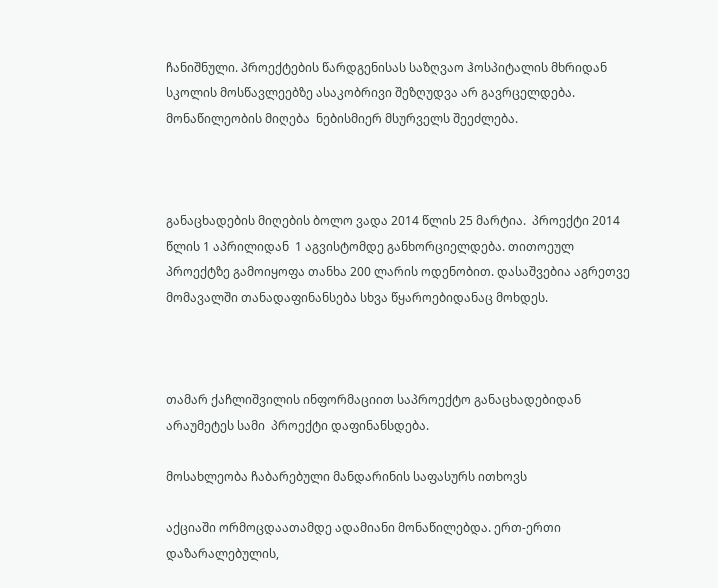ჩანიშნული. პროექტების წარდგენისას საზღვაო ჰოსპიტალის მხრიდან  სკოლის მოსწავლეებზე ასაკობრივი შეზღუდვა არ გავრცელდება. მონაწილეობის მიღება  ნებისმიერ მსურველს შეეძლება.



განაცხადების მიღების ბოლო ვადა 2014 წლის 25 მარტია.  პროექტი 2014 წლის 1 აპრილიდან  1 აგვისტომდე განხორციელდება. თითოეულ პროექტზე გამოიყოფა თანხა 200 ლარის ოდენობით. დასაშვებია აგრეთვე მომავალში თანადაფინანსება სხვა წყაროებიდანაც მოხდეს.



თამარ ქაჩლიშვილის ინფორმაციით საპროექტო განაცხადებიდან არაუმეტეს სამი  პროექტი დაფინანსდება.

მოსახლეობა ჩაბარებული მანდარინის საფასურს ითხოვს

აქციაში ორმოცდაათამდე ადამიანი მონაწილებდა. ერთ-ერთი დაზარალებულის,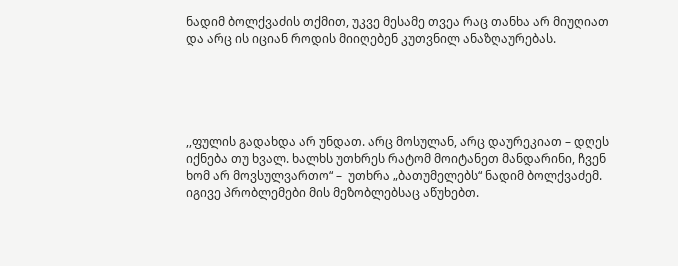ნადიმ ბოლქვაძის თქმით, უკვე მესამე თვეა რაც თანხა არ მიუღიათ და არც ის იციან როდის მიიღებენ კუთვნილ ანაზღაურებას.





,,ფულის გადახდა არ უნდათ. არც მოსულან, არც დაურეკიათ – დღეს იქნება თუ ხვალ. ხალხს უთხრეს რატომ მოიტანეთ მანდარინი, ჩვენ ხომ არ მოვსულვართო“ –  უთხრა „ბათუმელებს“ ნადიმ ბოლქვაძემ. იგივე პრობლემები მის მეზობლებსაც აწუხებთ.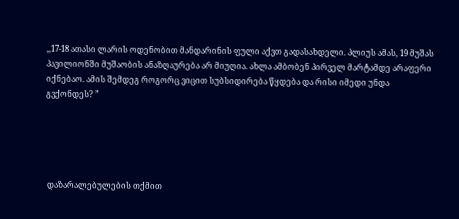,,17-18 ათასი ლარის ოდენობით მანდარინის ფული აქვთ გადასახდელი. პლიუს ამას, 19 მუშას პავილიონში მუშაობის ანაზღაურება არ მიუღია. ახლა ამბობენ პირველ მარტამდე არაფერი  იქნებაო. ამის შემდეგ როგორც ვიცით სუბსიდირება წყდება და რისი იმედი უნდა გვქონდეს? ”





 დაზარალებულების თქმით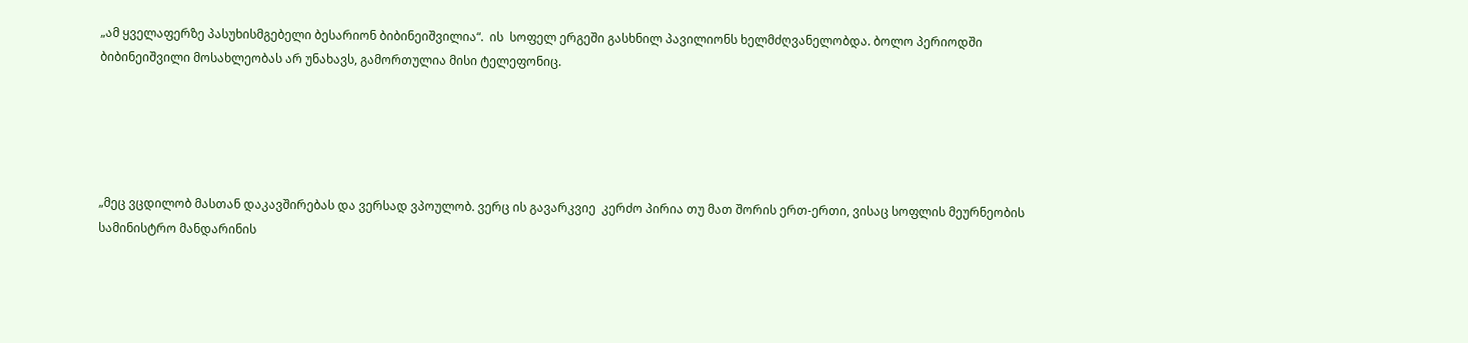„ამ ყველაფერზე პასუხისმგებელი ბესარიონ ბიბინეიშვილია“.  ის  სოფელ ერგეში გასხნილ პავილიონს ხელმძღვანელობდა. ბოლო პერიოდში ბიბინეიშვილი მოსახლეობას არ უნახავს, გამორთულია მისი ტელეფონიც.





„მეც ვცდილობ მასთან დაკავშირებას და ვერსად ვპოულობ. ვერც ის გავარკვიე  კერძო პირია თუ მათ შორის ერთ-ერთი, ვისაც სოფლის მეურნეობის სამინისტრო მანდარინის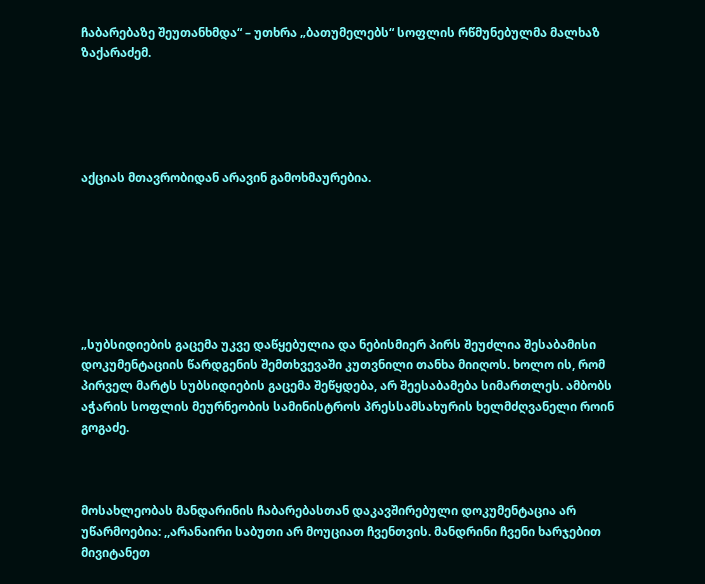ჩაბარებაზე შეუთანხმდა“ – უთხრა „ბათუმელებს“ სოფლის რწმუნებულმა მალხაზ ზაქარაძემ.





აქციას მთავრობიდან არავინ გამოხმაურებია.







„სუბსიდიების გაცემა უკვე დაწყებულია და ნებისმიერ პირს შეუძლია შესაბამისი დოკუმენტაციის წარდგენის შემთხვევაში კუთვნილი თანხა მიიღოს. ხოლო ის, რომ პირველ მარტს სუბსიდიების გაცემა შეწყდება, არ შეესაბამება სიმართლეს. ამბობს   აჭარის სოფლის მეურნეობის სამინისტროს პრესსამსახურის ხელმძღვანელი როინ გოგაძე.



მოსახლეობას მანდარინის ჩაბარებასთან დაკავშირებული დოკუმენტაცია არ უწარმოებია: ,,არანაირი საბუთი არ მოუციათ ჩვენთვის. მანდრინი ჩვენი ხარჯებით მივიტანეთ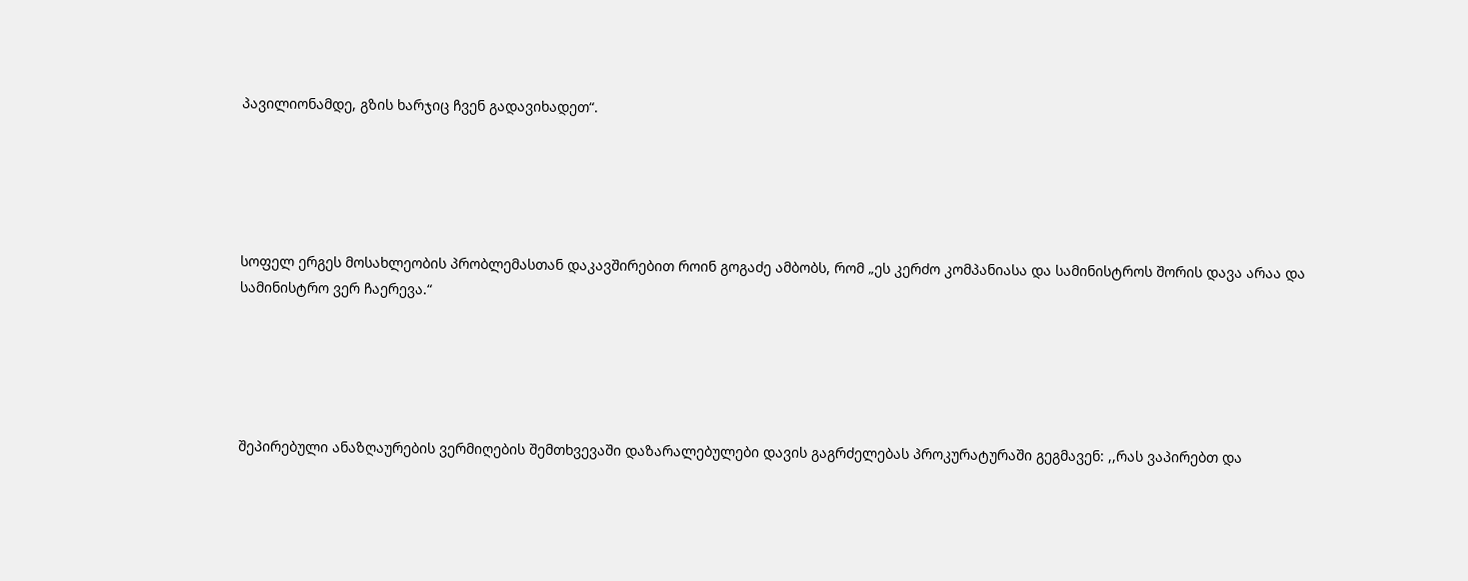პავილიონამდე, გზის ხარჯიც ჩვენ გადავიხადეთ“.





სოფელ ერგეს მოსახლეობის პრობლემასთან დაკავშირებით როინ გოგაძე ამბობს, რომ „ეს კერძო კომპანიასა და სამინისტროს შორის დავა არაა და სამინისტრო ვერ ჩაერევა.“





შეპირებული ანაზღაურების ვერმიღების შემთხვევაში დაზარალებულები დავის გაგრძელებას პროკურატურაში გეგმავენ: ,,რას ვაპირებთ და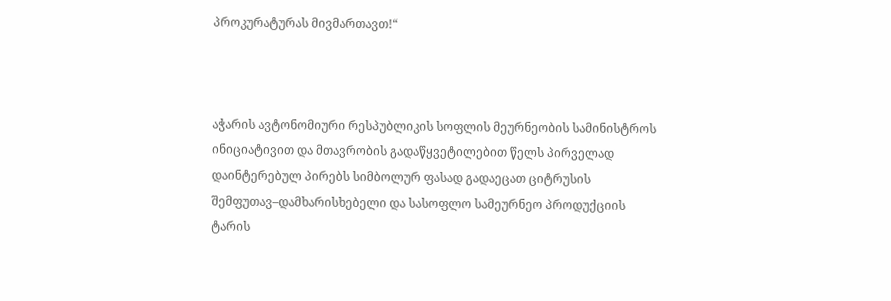პროკურატურას მივმართავთ!“



აჭარის ავტონომიური რესპუბლიკის სოფლის მეურნეობის სამინისტროს ინიციატივით და მთავრობის გადაწყვეტილებით წელს პირველად დაინტერებულ პირებს სიმბოლურ ფასად გადაეცათ ციტრუსის შემფუთავ–დამხარისხებელი და სასოფლო სამეურნეო პროდუქციის ტარის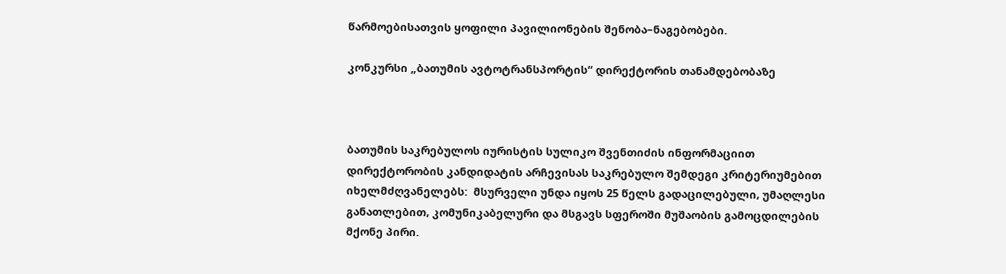წარმოებისათვის ყოფილი პავილიონების შენობა–ნაგებობები.

კონკურსი „ბათუმის ავტოტრანსპორტის“ დირექტორის თანამდებობაზე



ბათუმის საკრებულოს იურისტის სულიკო შვენთიძის ინფორმაციით დირექტორობის კანდიდატის არჩევისას საკრებულო შემდეგი კრიტერიუმებით იხელმძღვანელებს:  მსურველი უნდა იყოს 25 წელს გადაცილებული, უმაღლესი განათლებით, კომუნიკაბელური და მსგავს სფეროში მუშაობის გამოცდილების მქონე პირი.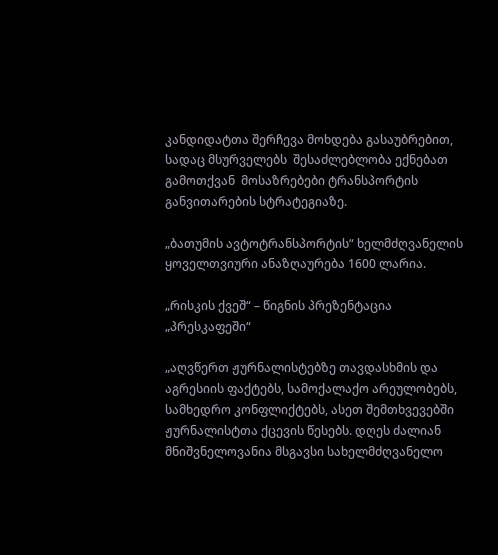კანდიდატთა შერჩევა მოხდება გასაუბრებით, სადაც მსურველებს  შესაძლებლობა ექნებათ გამოთქვან  მოსაზრებები ტრანსპორტის განვითარების სტრატეგიაზე.

„ბათუმის ავტოტრანსპორტის“ ხელმძღვანელის ყოველთვიური ანაზღაურება 1600 ლარია.

„რისკის ქვეშ“ – წიგნის პრეზენტაცია „პრესკაფეში“

„აღვწერთ ჟურნალისტებზე თავდასხმის და აგრესიის ფაქტებს, სამოქალაქო არეულობებს, სამხედრო კონფლიქტებს, ასეთ შემთხვევებში ჟურნალისტთა ქცევის წესებს. დღეს ძალიან მნიშვნელოვანია მსგავსი სახელმძღვანელო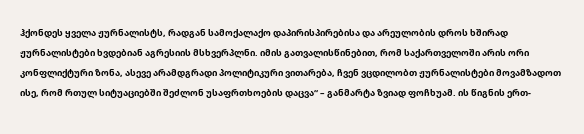ჰქონდეს ყველა ჟურნალისტს, რადგან სამოქალაქო დაპირისპირებისა და არეულობის დროს ხშირად ჟურნალისტები ხვდებიან აგრესიის მსხვერპლნი. იმის გათვალისწინებით, რომ საქართველოში არის ორი კონფლიქტური ზონა, ასევე არამდგრადი პოლიტიკური ვითარება, ჩვენ ვცდილობთ ჟურნალისტები მოვამზადოთ ისე, რომ რთულ სიტუაციებში შეძლონ უსაფრთხოების დაცვა“ – განმარტა ზვიად ფოჩხუამ. ის წიგნის ერთ-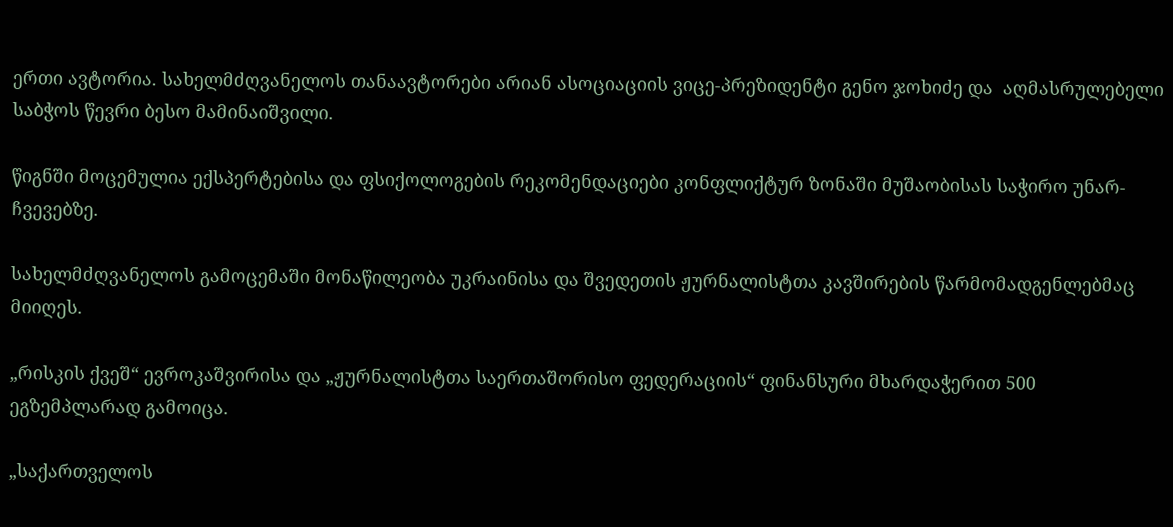ერთი ავტორია. სახელმძღვანელოს თანაავტორები არიან ასოციაციის ვიცე-პრეზიდენტი გენო ჯოხიძე და  აღმასრულებელი საბჭოს წევრი ბესო მამინაიშვილი.

წიგნში მოცემულია ექსპერტებისა და ფსიქოლოგების რეკომენდაციები კონფლიქტურ ზონაში მუშაობისას საჭირო უნარ-ჩვევებზე.

სახელმძღვანელოს გამოცემაში მონაწილეობა უკრაინისა და შვედეთის ჟურნალისტთა კავშირების წარმომადგენლებმაც მიიღეს.

„რისკის ქვეშ“ ევროკაშვირისა და „ჟურნალისტთა საერთაშორისო ფედერაციის“ ფინანსური მხარდაჭერით 500 ეგზემპლარად გამოიცა.

„საქართველოს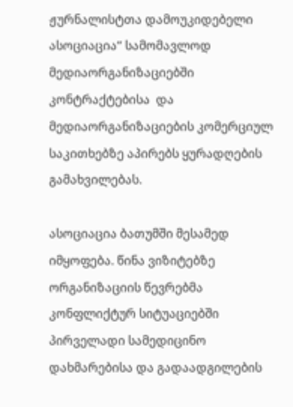ჟურნალისტთა დამოუკიდებელი ასოციაცია“ სამომავლოდ მედიაორგანიზაციებში კონტრაქტებისა  და მედიაორგანიზაციების კომერციულ საკითხებზე აპირებს ყურადღების გამახვილებას.

ასოციაცია ბათუმში მესამედ იმყოფება. წინა ვიზიტებზე ორგანიზაციის წევრებმა კონფლიქტურ სიტუაციებში პირველადი სამედიცინო დახმარებისა და გადაადგილების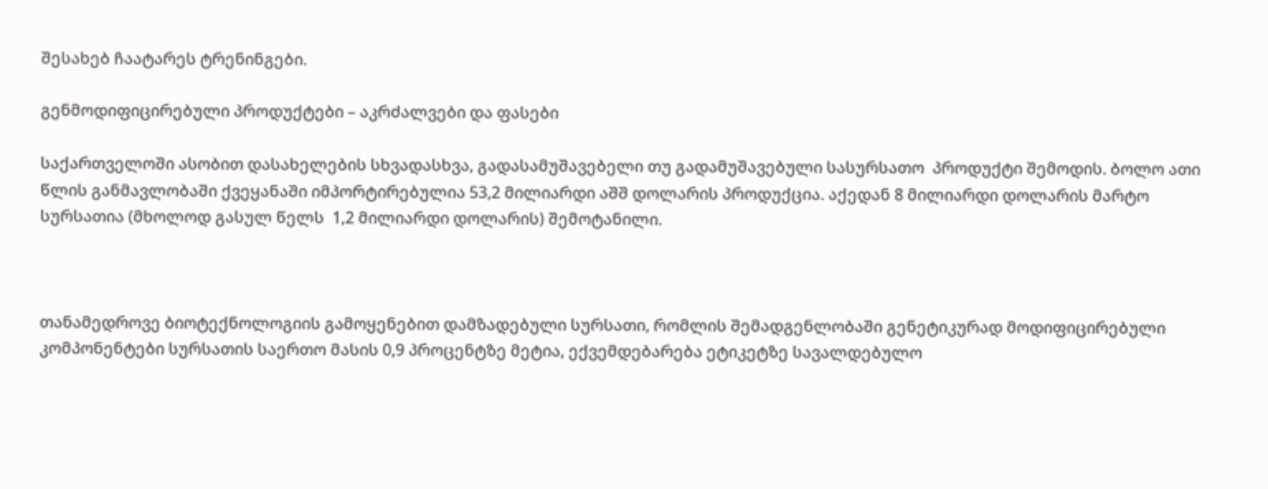შესახებ ჩაატარეს ტრენინგები.

გენმოდიფიცირებული პროდუქტები – აკრძალვები და ფასები

საქართველოში ასობით დასახელების სხვადასხვა, გადასამუშავებელი თუ გადამუშავებული სასურსათო  პროდუქტი შემოდის. ბოლო ათი წლის განმავლობაში ქვეყანაში იმპორტირებულია 53,2 მილიარდი აშშ დოლარის პროდუქცია. აქედან 8 მილიარდი დოლარის მარტო სურსათია (მხოლოდ გასულ წელს  1,2 მილიარდი დოლარის) შემოტანილი.



თანამედროვე ბიოტექნოლოგიის გამოყენებით დამზადებული სურსათი, რომლის შემადგენლობაში გენეტიკურად მოდიფიცირებული კომპონენტები სურსათის საერთო მასის 0,9 პროცენტზე მეტია, ექვემდებარება ეტიკეტზე სავალდებულო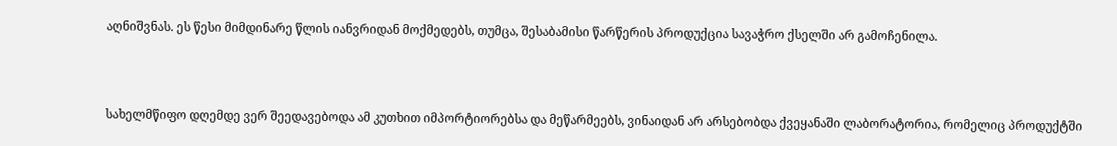აღნიშვნას. ეს წესი მიმდინარე წლის იანვრიდან მოქმედებს, თუმცა, შესაბამისი წარწერის პროდუქცია სავაჭრო ქსელში არ გამოჩენილა.



სახელმწიფო დღემდე ვერ შეედავებოდა ამ კუთხით იმპორტიორებსა და მეწარმეებს, ვინაიდან არ არსებობდა ქვეყანაში ლაბორატორია, რომელიც პროდუქტში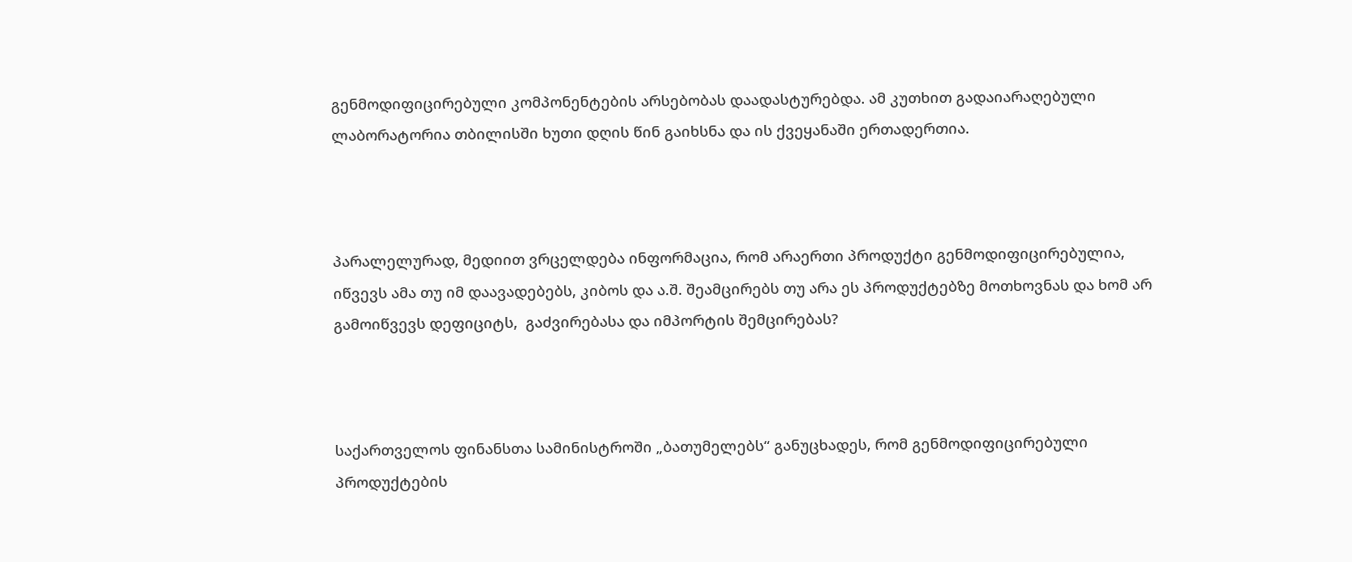გენმოდიფიცირებული კომპონენტების არსებობას დაადასტურებდა. ამ კუთხით გადაიარაღებული ლაბორატორია თბილისში ხუთი დღის წინ გაიხსნა და ის ქვეყანაში ერთადერთია.



პარალელურად, მედიით ვრცელდება ინფორმაცია, რომ არაერთი პროდუქტი გენმოდიფიცირებულია, იწვევს ამა თუ იმ დაავადებებს, კიბოს და ა.შ. შეამცირებს თუ არა ეს პროდუქტებზე მოთხოვნას და ხომ არ გამოიწვევს დეფიციტს,  გაძვირებასა და იმპორტის შემცირებას?



საქართველოს ფინანსთა სამინისტროში „ბათუმელებს“ განუცხადეს, რომ გენმოდიფიცირებული პროდუქტების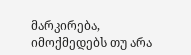მარკირება, იმოქმედებს თუ არა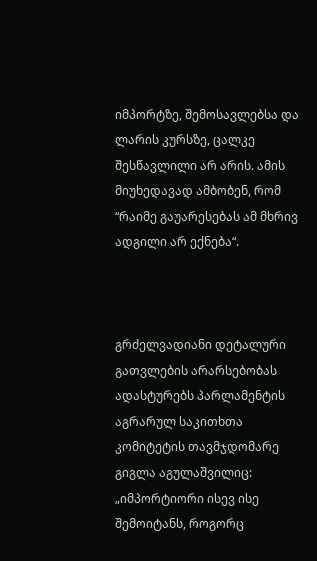იმპორტზე, შემოსავლებსა და ლარის კურსზე, ცალკე შესწავლილი არ არის. ამის მიუხედავად ამბობენ, რომ “რაიმე გაუარესებას ამ მხრივ ადგილი არ ექნება“.



გრძელვადიანი დეტალური გათვლების არარსებობას ადასტურებს პარლამენტის აგრარულ საკითხთა კომიტეტის თავმჯდომარე გიგლა აგულაშვილიც: „იმპორტიორი ისევ ისე შემოიტანს, როგორც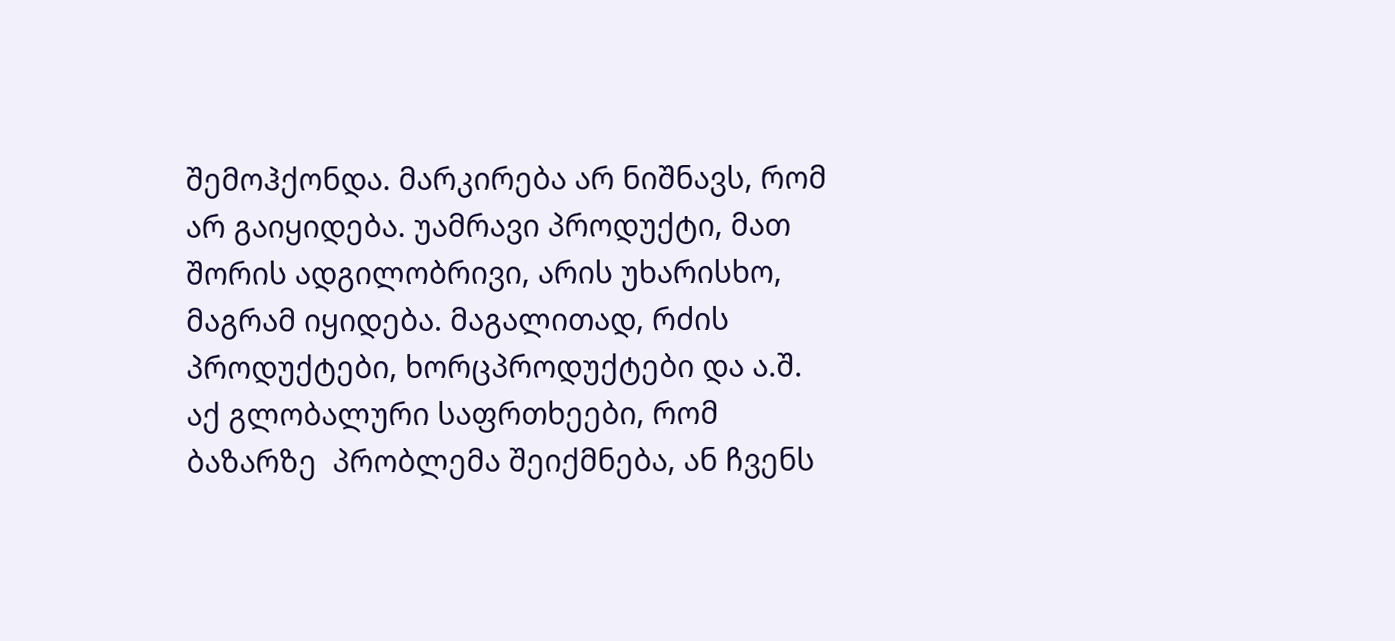შემოჰქონდა. მარკირება არ ნიშნავს, რომ არ გაიყიდება. უამრავი პროდუქტი, მათ შორის ადგილობრივი, არის უხარისხო, მაგრამ იყიდება. მაგალითად, რძის პროდუქტები, ხორცპროდუქტები და ა.შ. აქ გლობალური საფრთხეები, რომ ბაზარზე  პრობლემა შეიქმნება, ან ჩვენს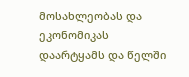მოსახლეობას და ეკონომიკას დაარტყამს და წელში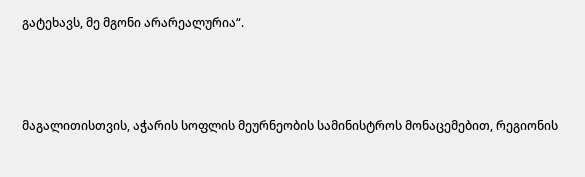გატეხავს, მე მგონი არარეალურია“.



მაგალითისთვის, აჭარის სოფლის მეურნეობის სამინისტროს მონაცემებით, რეგიონის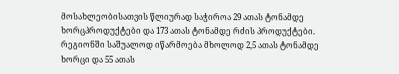მოსახლეობისათვის წლიურად საჭიროა 29 ათას ტონამდე ხორცპროდუქტები და 173 ათას ტონამდე რძის პროდუქტები. რეგიონში საშუალოდ იწარმოება მხოლოდ 2,5 ათას ტონამდე ხორცი და 55 ათას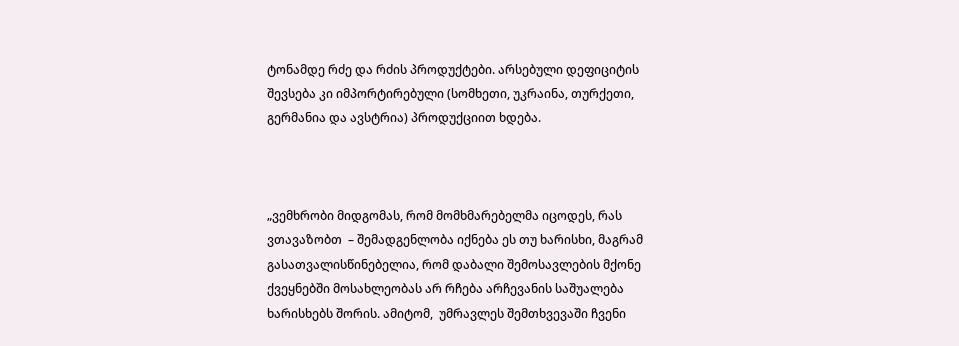ტონამდე რძე და რძის პროდუქტები. არსებული დეფიციტის შევსება კი იმპორტირებული (სომხეთი, უკრაინა, თურქეთი, გერმანია და ავსტრია) პროდუქციით ხდება.



„ვემხრობი მიდგომას, რომ მომხმარებელმა იცოდეს, რას ვთავაზობთ  – შემადგენლობა იქნება ეს თუ ხარისხი, მაგრამ გასათვალისწინებელია, რომ დაბალი შემოსავლების მქონე ქვეყნებში მოსახლეობას არ რჩება არჩევანის საშუალება ხარისხებს შორის. ამიტომ,  უმრავლეს შემთხვევაში ჩვენი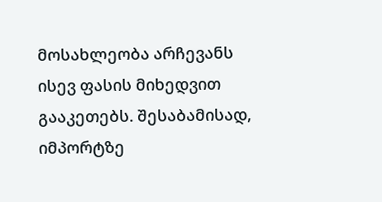მოსახლეობა არჩევანს ისევ ფასის მიხედვით გააკეთებს. შესაბამისად, იმპორტზე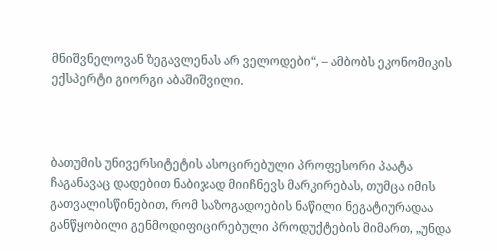მნიშვნელოვან ზეგავლენას არ ველოდები“, – ამბობს ეკონომიკის ექსპერტი გიორგი აბაშიშვილი.



ბათუმის უნივერსიტეტის ასოცირებული პროფესორი პაატა ჩაგანავაც დადებით ნაბიჯად მიიჩნევს მარკირებას, თუმცა იმის გათვალისწინებით, რომ საზოგადოების ნაწილი ნეგატიურადაა განწყობილი გენმოდიფიცირებული პროდუქტების მიმართ, „უნდა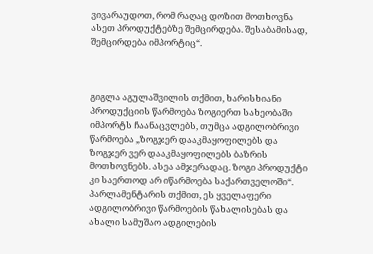ვივარაუდოთ, რომ რაღაც დოზით მოთხოვნა ასეთ პროდუქტებზე შემცირდება. შესაბამისად, შემცირდება იმპორტიც“.



გიგლა აგულაშვილის თქმით, ხარისხიანი პროდუქციის წარმოება ზოგიერთ სახეობაში იმპორტს ჩაანაცვლებს, თუმცა ადგილობრივი წარმოება „ზოგჯერ დააკმაყოფილებს და ზოგჯერ ვერ დააკმაყოფილებს ბაზრის მოთხოვნებს. ასეა ამჯერადაც. ზოგი პროდუქტი კი საერთოდ არ იწარმოება საქართველოში“. პარლამენტარის თქმით, ეს ყველაფერი ადგილობრივი წარმოების წახალისებას და ახალი სამუშაო ადგილების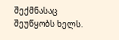შექმნასაც   შეუწყობს ხელს.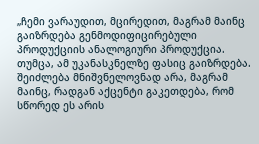„ჩემი ვარაუდით, მცირედით, მაგრამ მაინც გაიზრდება გენმოდიფიცირებული პროდუქციის ანალოგიური პროდუქცია. თუმცა, ამ უკანასკნელზე ფასიც გაიზრდება.  შეიძლება მნიშვნელოვნად არა, მაგრამ მაინც, რადგან აქცენტი გაკეთდება, რომ სწორედ ეს არის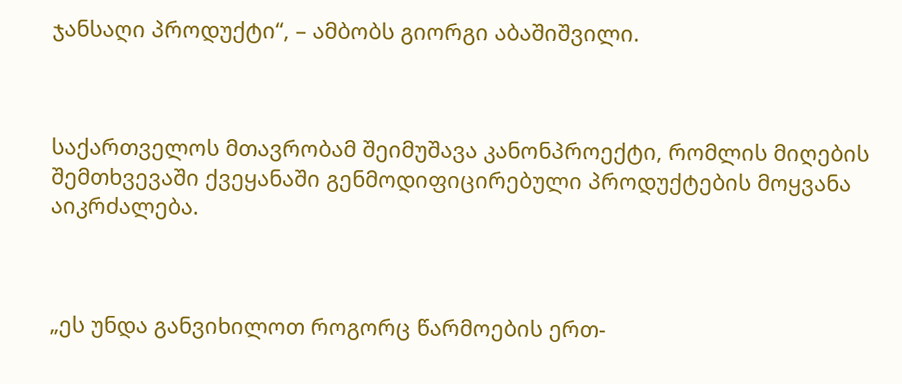ჯანსაღი პროდუქტი“, – ამბობს გიორგი აბაშიშვილი.



საქართველოს მთავრობამ შეიმუშავა კანონპროექტი, რომლის მიღების შემთხვევაში ქვეყანაში გენმოდიფიცირებული პროდუქტების მოყვანა აიკრძალება.



„ეს უნდა განვიხილოთ როგორც წარმოების ერთ-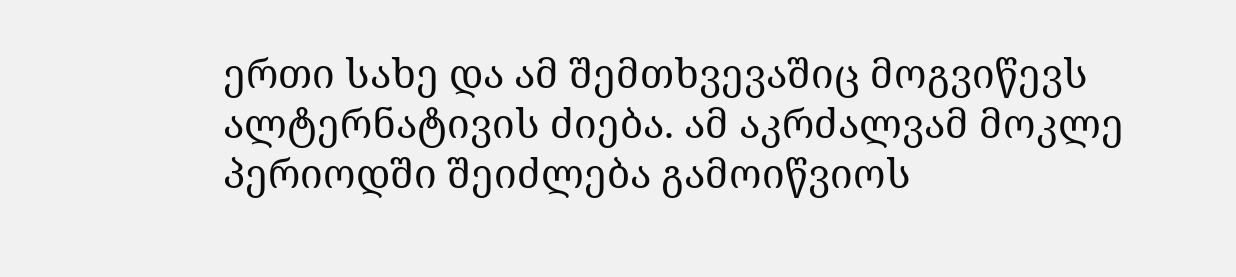ერთი სახე და ამ შემთხვევაშიც მოგვიწევს ალტერნატივის ძიება. ამ აკრძალვამ მოკლე პერიოდში შეიძლება გამოიწვიოს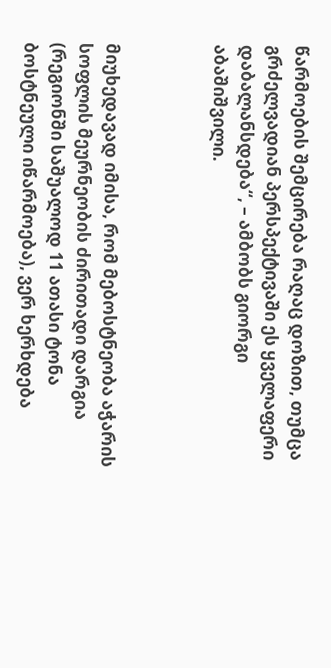წარმოების შემცირება რაღაც დოზით, თუმცა გრძელვადიან პერსპექტივაში ეს ყველაფერი დაბალანსდება“, – ამბობს გიორგი აბაშიშვილი.



მიუხედავად იმისა, რომ მებოსტნეობა აჭარის სოფლის მეურნეობის ძირითადი დარგია (რეგიონში საშუალოდ 11 ათასი ტონა ბოსტნეული იწარმოება), ვერ ხერხდება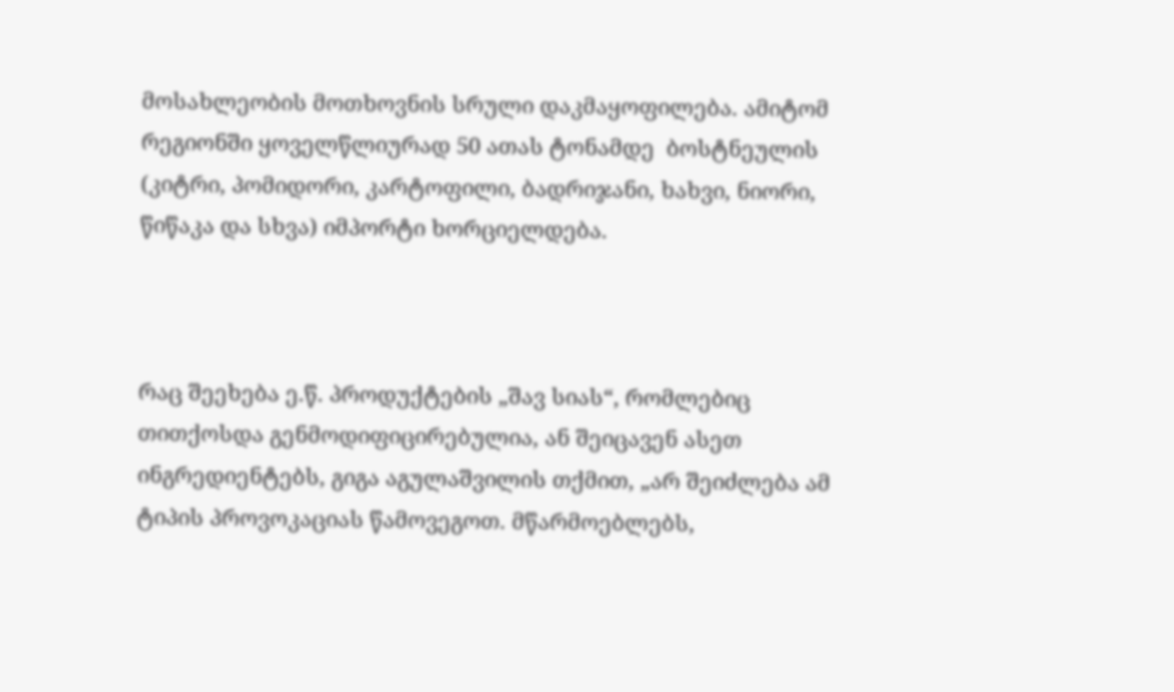მოსახლეობის მოთხოვნის სრული დაკმაყოფილება. ამიტომ რეგიონში ყოველწლიურად 50 ათას ტონამდე  ბოსტნეულის (კიტრი, პომიდორი, კარტოფილი, ბადრიჯანი, ხახვი, ნიორი,  წიწაკა და სხვა) იმპორტი ხორციელდება.



რაც შეეხება ე.წ. პროდუქტების „შავ სიას“, რომლებიც თითქოსდა გენმოდიფიცირებულია, ან შეიცავენ ასეთ ინგრედიენტებს, გიგა აგულაშვილის თქმით, „არ შეიძლება ამ ტიპის პროვოკაციას წამოვეგოთ. მწარმოებლებს,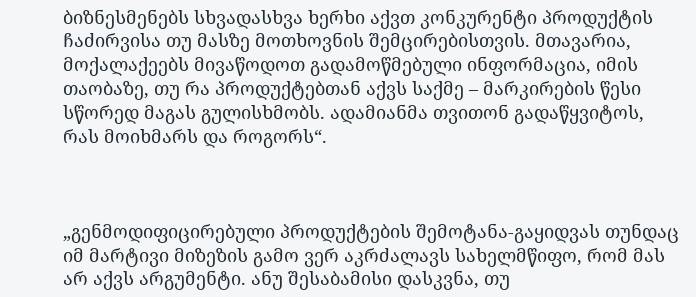ბიზნესმენებს სხვადასხვა ხერხი აქვთ კონკურენტი პროდუქტის ჩაძირვისა თუ მასზე მოთხოვნის შემცირებისთვის. მთავარია, მოქალაქეებს მივაწოდოთ გადამოწმებული ინფორმაცია, იმის თაობაზე, თუ რა პროდუქტებთან აქვს საქმე – მარკირების წესი სწორედ მაგას გულისხმობს. ადამიანმა თვითონ გადაწყვიტოს, რას მოიხმარს და როგორს“.



„გენმოდიფიცირებული პროდუქტების შემოტანა-გაყიდვას თუნდაც იმ მარტივი მიზეზის გამო ვერ აკრძალავს სახელმწიფო, რომ მას არ აქვს არგუმენტი. ანუ შესაბამისი დასკვნა, თუ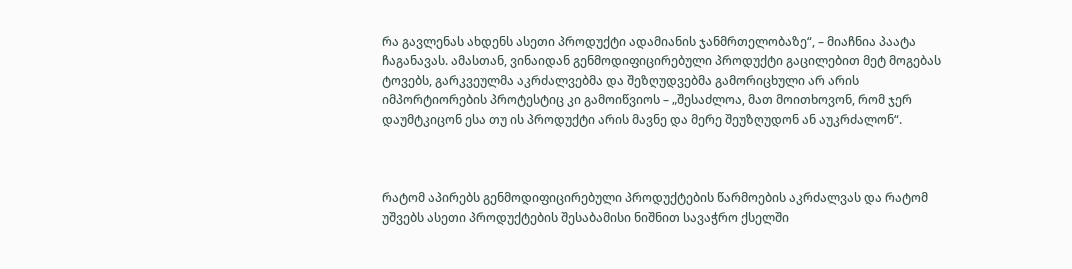რა გავლენას ახდენს ასეთი პროდუქტი ადამიანის ჯანმრთელობაზე“, – მიაჩნია პაატა ჩაგანავას. ამასთან, ვინაიდან გენმოდიფიცირებული პროდუქტი გაცილებით მეტ მოგებას ტოვებს, გარკვეულმა აკრძალვებმა და შეზღუდვებმა გამორიცხული არ არის იმპორტიორების პროტესტიც კი გამოიწვიოს – „შესაძლოა, მათ მოითხოვონ, რომ ჯერ დაუმტკიცონ ესა თუ ის პროდუქტი არის მავნე და მერე შეუზღუდონ ან აუკრძალონ“.



რატომ აპირებს გენმოდიფიცირებული პროდუქტების წარმოების აკრძალვას და რატომ უშვებს ასეთი პროდუქტების შესაბამისი ნიშნით სავაჭრო ქსელში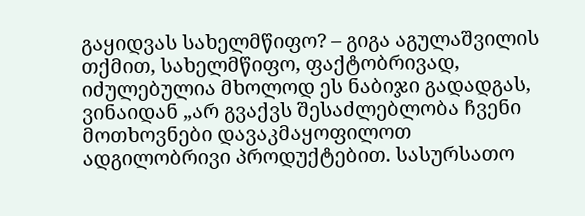გაყიდვას სახელმწიფო? – გიგა აგულაშვილის თქმით, სახელმწიფო, ფაქტობრივად, იძულებულია მხოლოდ ეს ნაბიჯი გადადგას, ვინაიდან „არ გვაქვს შესაძლებლობა ჩვენი მოთხოვნები დავაკმაყოფილოთ ადგილობრივი პროდუქტებით. სასურსათო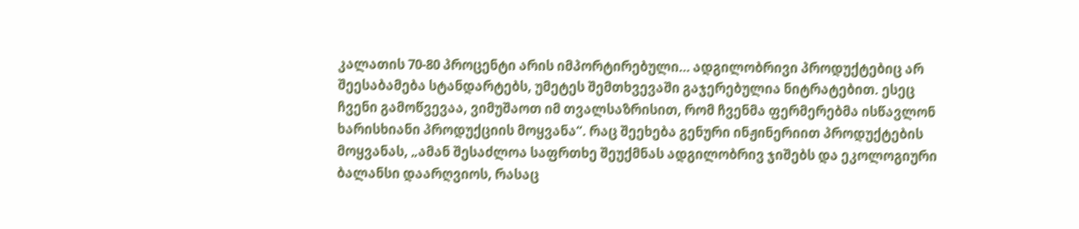კალათის 70-80 პროცენტი არის იმპორტირებული… ადგილობრივი პროდუქტებიც არ შეესაბამება სტანდარტებს, უმეტეს შემთხვევაში გაჯერებულია ნიტრატებით. ესეც ჩვენი გამოწვევაა, ვიმუშაოთ იმ თვალსაზრისით, რომ ჩვენმა ფერმერებმა ისწავლონ ხარისხიანი პროდუქციის მოყვანა“. რაც შეეხება გენური ინჟინერიით პროდუქტების მოყვანას, „ამან შესაძლოა საფრთხე შეუქმნას ადგილობრივ ჯიშებს და ეკოლოგიური ბალანსი დაარღვიოს, რასაც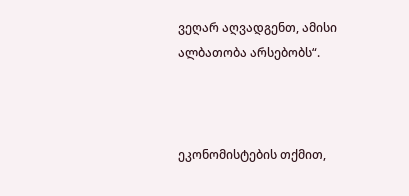ვეღარ აღვადგენთ, ამისი ალბათობა არსებობს“.



ეკონომისტების თქმით,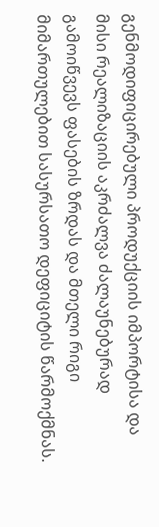გენმოდიფიცირებული პროდუქციის იმპორტისა და მისი რეალიზაციის აკრძალვა ძალაუნებურად გამოიწვევს ფასების ზრდას და მთელი რიგი მიმართულებით სასურსათო დეფიციტის წარმოქმნას.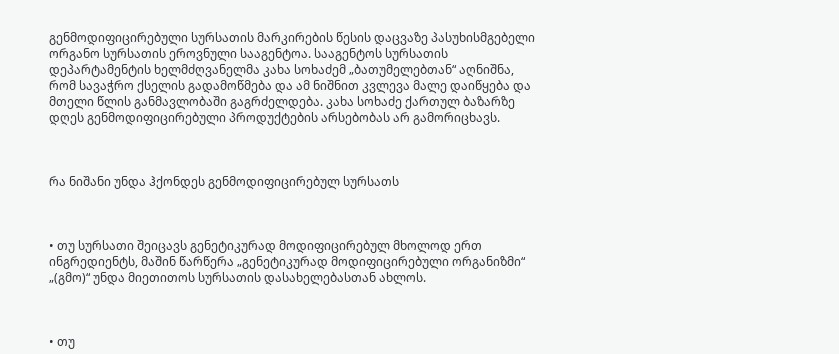გენმოდიფიცირებული სურსათის მარკირების წესის დაცვაზე პასუხისმგებელი ორგანო სურსათის ეროვნული სააგენტოა. სააგენტოს სურსათის დეპარტამენტის ხელმძღვანელმა კახა სოხაძემ „ბათუმელებთან“ აღნიშნა, რომ სავაჭრო ქსელის გადამოწმება და ამ ნიშნით კვლევა მალე დაიწყება და მთელი წლის განმავლობაში გაგრძელდება. კახა სოხაძე ქართულ ბაზარზე დღეს გენმოდიფიცირებული პროდუქტების არსებობას არ გამორიცხავს.



რა ნიშანი უნდა ჰქონდეს გენმოდიფიცირებულ სურსათს



• თუ სურსათი შეიცავს გენეტიკურად მოდიფიცირებულ მხოლოდ ერთ ინგრედიენტს, მაშინ წარწერა „გენეტიკურად მოდიფიცირებული ორგანიზმი“ „(გმო)“ უნდა მიეთითოს სურსათის დასახელებასთან ახლოს.



• თუ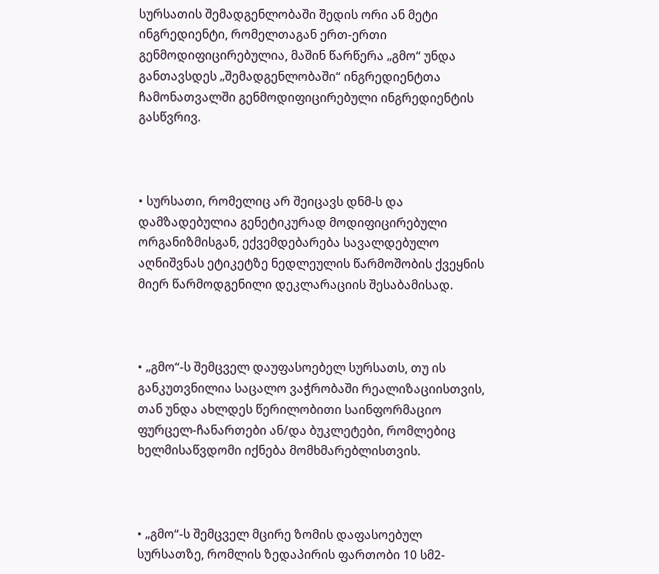სურსათის შემადგენლობაში შედის ორი ან მეტი ინგრედიენტი, რომელთაგან ერთ-ერთი გენმოდიფიცირებულია, მაშინ წარწერა „გმო“ უნდა განთავსდეს „შემადგენლობაში“ ინგრედიენტთა ჩამონათვალში გენმოდიფიცირებული ინგრედიენტის გასწვრივ.



• სურსათი, რომელიც არ შეიცავს დნმ-ს და დამზადებულია გენეტიკურად მოდიფიცირებული ორგანიზმისგან, ექვემდებარება სავალდებულო აღნიშვნას ეტიკეტზე ნედლეულის წარმოშობის ქვეყნის მიერ წარმოდგენილი დეკლარაციის შესაბამისად.



• „გმო“-ს შემცველ დაუფასოებელ სურსათს, თუ ის განკუთვნილია საცალო ვაჭრობაში რეალიზაციისთვის, თან უნდა ახლდეს წერილობითი საინფორმაციო ფურცელ-ჩანართები ან/და ბუკლეტები, რომლებიც ხელმისაწვდომი იქნება მომხმარებლისთვის.



• „გმო“-ს შემცველ მცირე ზომის დაფასოებულ სურსათზე, რომლის ზედაპირის ფართობი 10 სმ2-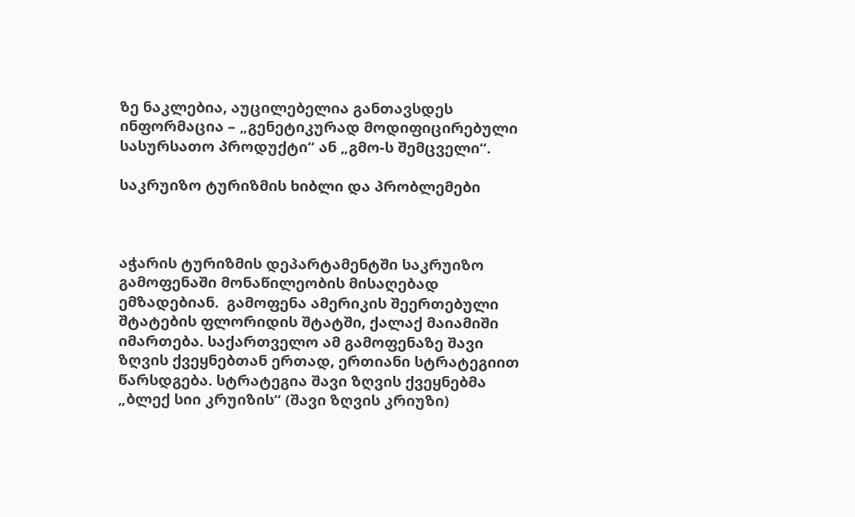ზე ნაკლებია, აუცილებელია განთავსდეს ინფორმაცია – „გენეტიკურად მოდიფიცირებული სასურსათო პროდუქტი“ ან „გმო-ს შემცველი“.

საკრუიზო ტურიზმის ხიბლი და პრობლემები



აჭარის ტურიზმის დეპარტამენტში საკრუიზო გამოფენაში მონაწილეობის მისაღებად ემზადებიან.  გამოფენა ამერიკის შეერთებული შტატების ფლორიდის შტატში, ქალაქ მაიამიში იმართება. საქართველო ამ გამოფენაზე შავი ზღვის ქვეყნებთან ერთად, ერთიანი სტრატეგიით წარსდგება. სტრატეგია შავი ზღვის ქვეყნებმა „ბლექ სიი კრუიზის“ (შავი ზღვის კრიუზი)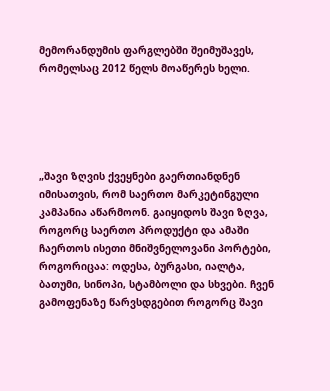მემორანდუმის ფარგლებში შეიმუშავეს, რომელსაც 2012 წელს მოაწერეს ხელი.





„შავი ზღვის ქვეყნები გაერთიანდნენ იმისათვის, რომ საერთო მარკეტინგული კამპანია აწარმოონ. გაიყიდოს შავი ზღვა, როგორც საერთო პროდუქტი და ამაში ჩაერთოს ისეთი მნიშვნელოვანი პორტები, როგორიცაა: ოდესა, ბურგასი, იალტა, ბათუმი, სინოპი, სტამბოლი და სხვები. ჩვენ გამოფენაზე წარვსდგებით როგორც შავი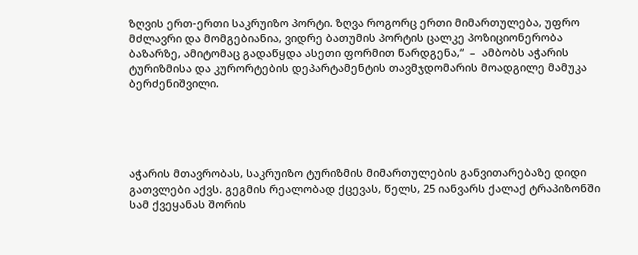ზღვის ერთ-ერთი საკრუიზო პორტი. ზღვა როგორც ერთი მიმართულება, უფრო მძლავრი და მომგებიანია, ვიდრე ბათუმის პორტის ცალკე პოზიციონერობა ბაზარზე, ამიტომაც გადაწყდა ასეთი ფორმით წარდგენა,“  –  ამბობს აჭარის ტურიზმისა და კურორტების დეპარტამენტის თავმჯდომარის მოადგილე მამუკა ბერძენიშვილი.





აჭარის მთავრობას, საკრუიზო ტურიზმის მიმართულების განვითარებაზე დიდი გათვლები აქვს. გეგმის რეალობად ქცევას, წელს, 25 იანვარს ქალაქ ტრაპიზონში სამ ქვეყანას შორის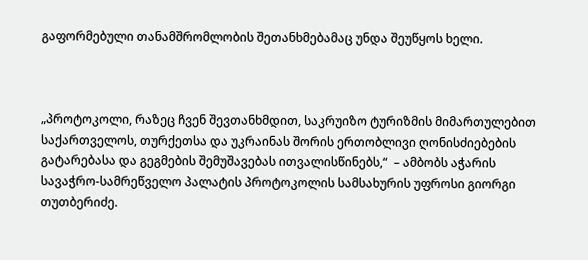გაფორმებული თანამშრომლობის შეთანხმებამაც უნდა შეუწყოს ხელი.



„პროტოკოლი, რაზეც ჩვენ შევთანხმდით, საკრუიზო ტურიზმის მიმართულებით საქართველოს, თურქეთსა და უკრაინას შორის ერთობლივი ღონისძიებების გატარებასა და გეგმების შემუშავებას ითვალისწინებს,“  – ამბობს აჭარის სავაჭრო-სამრეწველო პალატის პროტოკოლის სამსახურის უფროსი გიორგი თუთბერიძე.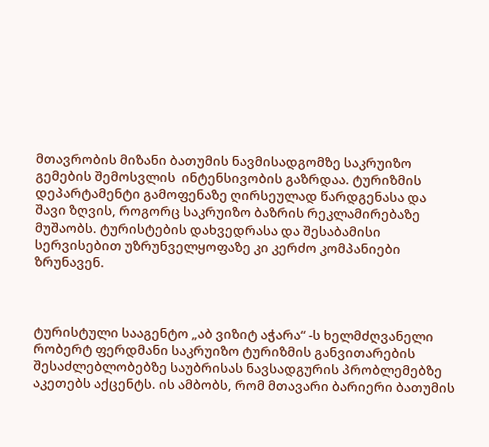მთავრობის მიზანი ბათუმის ნავმისადგომზე საკრუიზო გემების შემოსვლის  ინტენსივობის გაზრდაა. ტურიზმის დეპარტამენტი გამოფენაზე ღირსეულად წარდგენასა და შავი ზღვის, როგორც საკრუიზო ბაზრის რეკლამირებაზე მუშაობს. ტურისტების დახვედრასა და შესაბამისი სერვისებით უზრუნველყოფაზე კი კერძო კომპანიები ზრუნავენ.



ტურისტული სააგენტო „აბ ვიზიტ აჭარა“ -ს ხელმძღვანელი რობერტ ფერდმანი საკრუიზო ტურიზმის განვითარების შესაძლებლობებზე საუბრისას ნავსადგურის პრობლემებზე აკეთებს აქცენტს. ის ამბობს, რომ მთავარი ბარიერი ბათუმის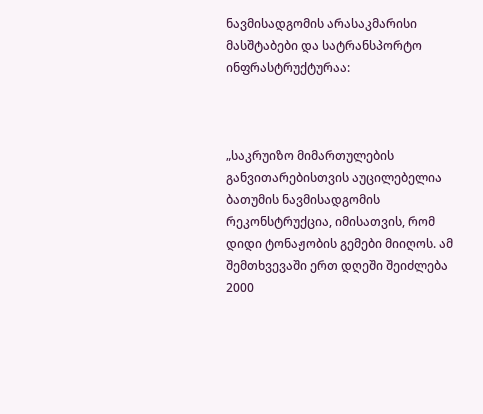ნავმისადგომის არასაკმარისი მასშტაბები და სატრანსპორტო ინფრასტრუქტურაა:



„საკრუიზო მიმართულების განვითარებისთვის აუცილებელია ბათუმის ნავმისადგომის რეკონსტრუქცია, იმისათვის, რომ დიდი ტონაჟობის გემები მიიღოს. ამ შემთხვევაში ერთ დღეში შეიძლება 2000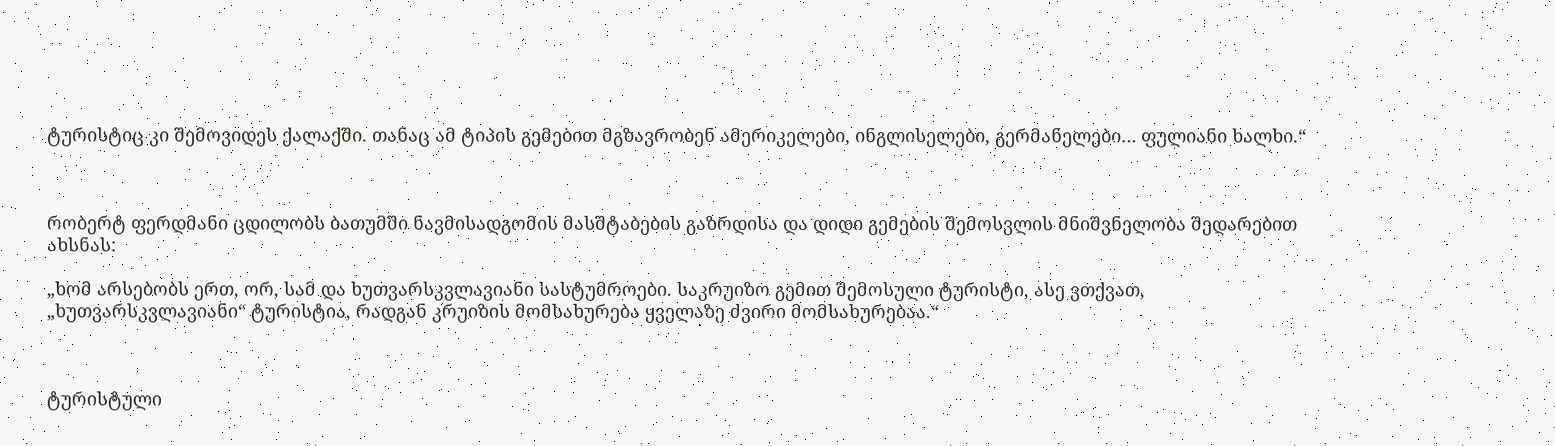ტურისტიც კი შემოვიდეს ქალაქში. თანაც ამ ტიპის გემებით მგზავრობენ ამერიკელები, ინგლისელები, გერმანელები… ფულიანი ხალხი.“



რობერტ ფერდმანი ცდილობს ბათუმში ნავმისადგომის მასშტაბების გაზრდისა და დიდი გემების შემოსვლის მნიშვნელობა შედარებით ახსნას:

„ხომ არსებობს ერთ, ორ, სამ და ხუთვარსკვლავიანი სასტუმროები. საკრუიზო გემით შემოსული ტურისტი, ასე ვთქვათ, „ხუთვარსკვლავიანი“ ტურისტია, რადგან კრუიზის მომსახურება ყველაზე ძვირი მომსახურებაა.“



ტურისტული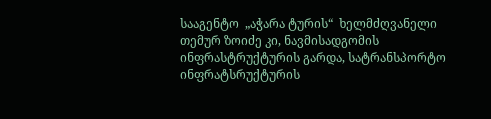სააგენტო  „აჭარა ტურის“  ხელმძღვანელი თემურ ზოიძე კი, ნავმისადგომის ინფრასტრუქტურის გარდა, სატრანსპორტო ინფრატსრუქტურის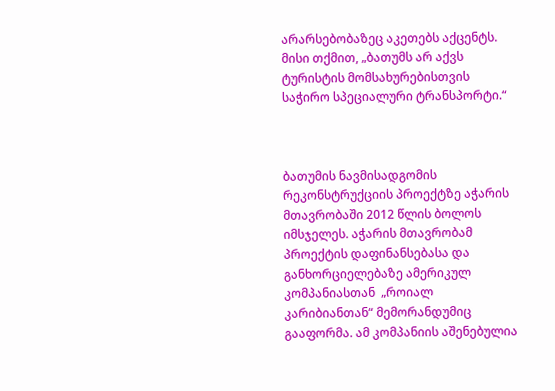არარსებობაზეც აკეთებს აქცენტს.  მისი თქმით, „ბათუმს არ აქვს ტურისტის მომსახურებისთვის საჭირო სპეციალური ტრანსპორტი.“



ბათუმის ნავმისადგომის რეკონსტრუქციის პროექტზე აჭარის მთავრობაში 2012 წლის ბოლოს იმსჯელეს. აჭარის მთავრობამ პროექტის დაფინანსებასა და განხორციელებაზე ამერიკულ კომპანიასთან  „როიალ კარიბიანთან“ მემორანდუმიც გააფორმა. ამ კომპანიის აშენებულია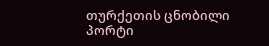თურქეთის ცნობილი პორტი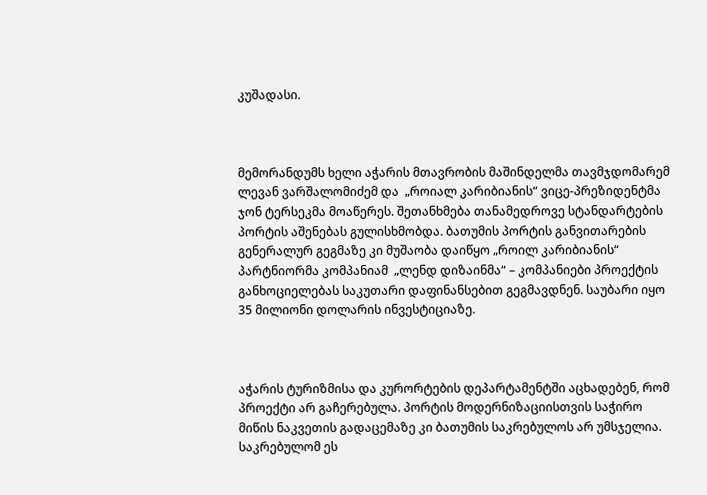კუშადასი.



მემორანდუმს ხელი აჭარის მთავრობის მაშინდელმა თავმჯდომარემ ლევან ვარშალომიძემ და  „როიალ კარიბიანის“ ვიცე-პრეზიდენტმა ჯონ ტერსეკმა მოაწერეს. შეთანხმება თანამედროვე სტანდარტების პორტის აშენებას გულისხმობდა. ბათუმის პორტის განვითარების გენერალურ გეგმაზე კი მუშაობა დაიწყო „როილ კარიბიანის“ პარტნიორმა კომპანიამ  „ლენდ დიზაინმა“ – კომპანიები პროექტის განხოციელებას საკუთარი დაფინანსებით გეგმავდნენ. საუბარი იყო 35 მილიონი დოლარის ინვესტიციაზე.



აჭარის ტურიზმისა და კურორტების დეპარტამენტში აცხადებენ, რომ პროექტი არ გაჩერებულა. პორტის მოდერნიზაციისთვის საჭირო მიწის ნაკვეთის გადაცემაზე კი ბათუმის საკრებულოს არ უმსჯელია. საკრებულომ ეს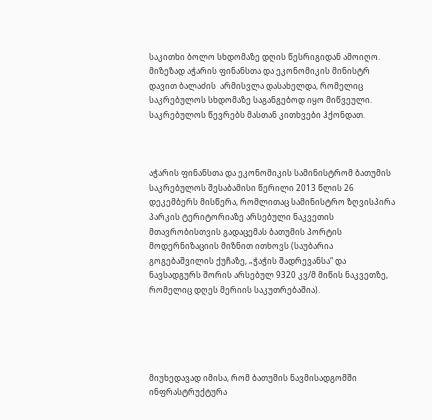საკითხი ბოლო სხდომაზე დღის წესრიგიდან ამოიღო. მიზეზად აჭარის ფინანსთა და ეკონომიკის მინისტრ დავით ბალაძის  არმისვლა დასახელდა, რომელიც საკრებულოს სხდომაზე საგანგებოდ იყო მიწვეული. საკრებულოს წევრებს მასთან კითხვები ჰქონდათ.



აჭარის ფინანსთა და ეკონომიკის სამინისტრომ ბათუმის საკრებულოს შესაბამისი წერილი 2013 წლის 26 დეკემბერს მისწერა, რომლითაც სამინისტრო ზღვისპირა პარკის ტერიტორიაზე არსებული ნაკვეთის მთავრობისთვის გადაცემას ბათუმის პორტის მოდერნიზაციის მიზნით ითხოვს (საუბარია გოგებაშვილის ქუჩაზე, „ჭაჭის შადრევანსა“ და ნავსადგურს შორის არსებულ 9320 კვ/მ მიწის ნაკვეთზე, რომელიც დღეს მერიის საკუთრებაშია).





მიუხედავად იმისა, რომ ბათუმის ნავმისადგომში ინფრასტრუქტურა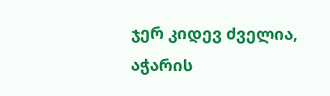ჯერ კიდევ ძველია, აჭარის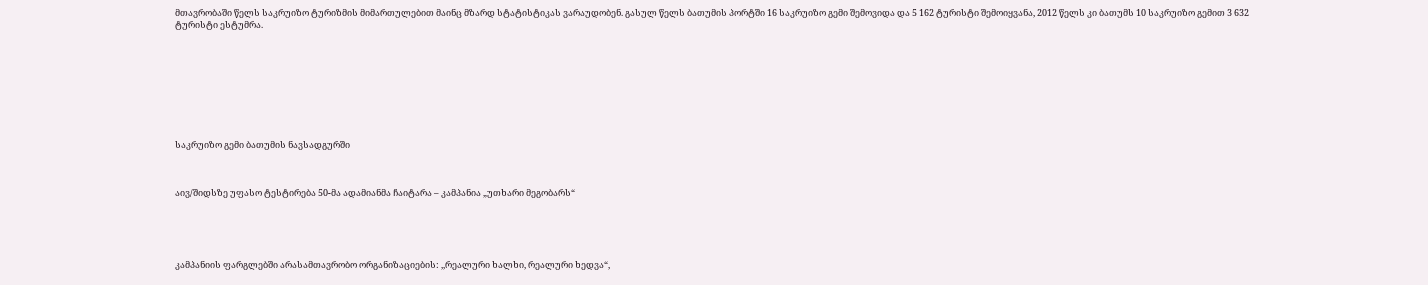მთავრობაში წელს საკრუიზო ტურიზმის მიმართულებით მაინც მზარდ სტატისტიკას ვარაუდობენ. გასულ წელს ბათუმის პორტში 16 საკრუიზო გემი შემოვიდა და 5 162 ტურისტი შემოიყვანა, 2012 წელს კი ბათუმს 10 საკრუიზო გემით 3 632 ტურისტი ესტუმრა.









საკრუიზო გემი ბათუმის ნავსადგურში



აივ/შიდსზე უფასო ტესტირება 50-მა ადამიანმა ჩაიტარა – კამპანია „უთხარი მეგობარს“





კამპანიის ფარგლებში არასამთავრობო ორგანიზაციების: ,,რეალური ხალხი, რეალური ხედვა“,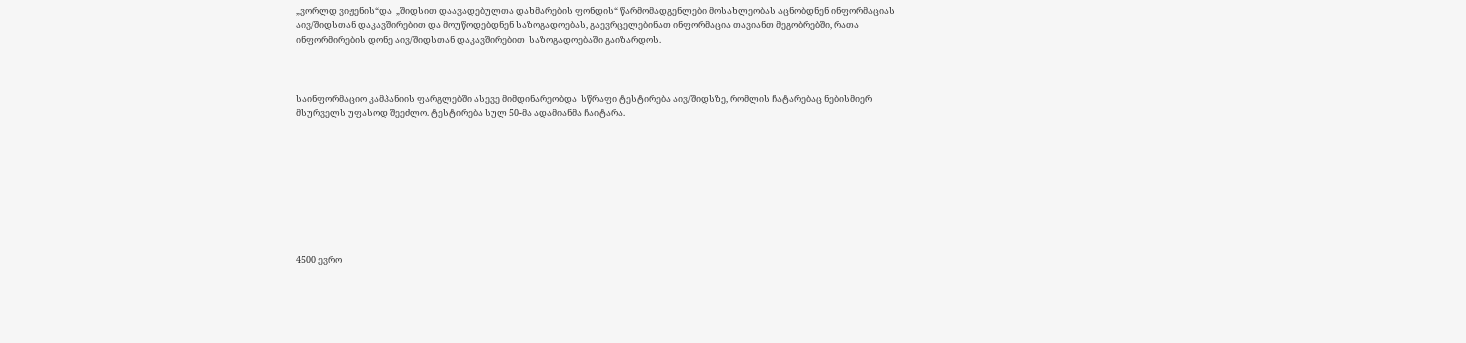„ვორლდ ვიჟენის“და  „შიდსით დაავადებულთა დახმარების ფონდის“ წარმომადგენლები მოსახლეობას აცნობდნენ ინფორმაციას აივ/შიდსთან დაკავშირებით და მოუწოდებდნენ საზოგადოებას, გაევრცელებინათ ინფორმაცია თავიანთ მეგობრებში, რათა ინფორმირების დონე აივ/შიდსთან დაკავშირებით  საზოგადოებაში გაიზარდოს.



საინფორმაციო კამპანიის ფარგლებში ასევე მიმდინარეობდა  სწრაფი ტესტირება აივ/შიდსზე, რომლის ჩატარებაც ნებისმიერ მსურველს უფასოდ შეეძლო. ტესტირება სულ 50-მა ადამიანმა ჩაიტარა.









4500 ევრო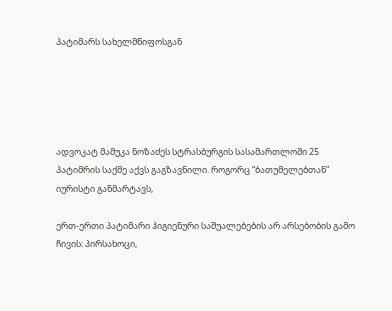პატიმარს სახელმწიფოსგან





ადვოკატ მამუკა ნოზაძეს სტრასბურგის სასამართლოში 25 პატიმრის საქმე აქვს გაგზავნილი. როგორც “ბათუმელებთან” იურისტი განმარტავს,

ერთ-ერთი პატიმარი ჰიგიენური საშუალებების არ არსებობის გამო ჩივის: პირსახოცი,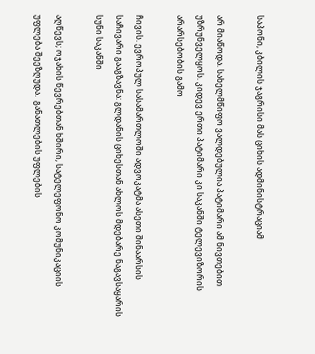საპონი, კბილის ჯაგრისი მას ციხის ადმინისტრაციამ

არ მიაწოდა. სახელმწიფო ვალდებულია პატიმარი ამ ნივთებით უზრუნველყოს. კიდევ ერთი პატიმარი კი საკანში ტელევიზორის არარსებობის გამო

ჩივის. ევროპულ სასამართლოში ადვოკატმა ასეთი შინაარსის საჩივარი გააგზავნა: გლდანის ციხესთან ახლოს მდებარე ნაგავსაყარის სუნი საკანში

აღწევს; ოჯახის წევრებთან ხშირი, სატელეფონო კომუნიკაციის უფლება შეეზღუდა.  განათლების უფლების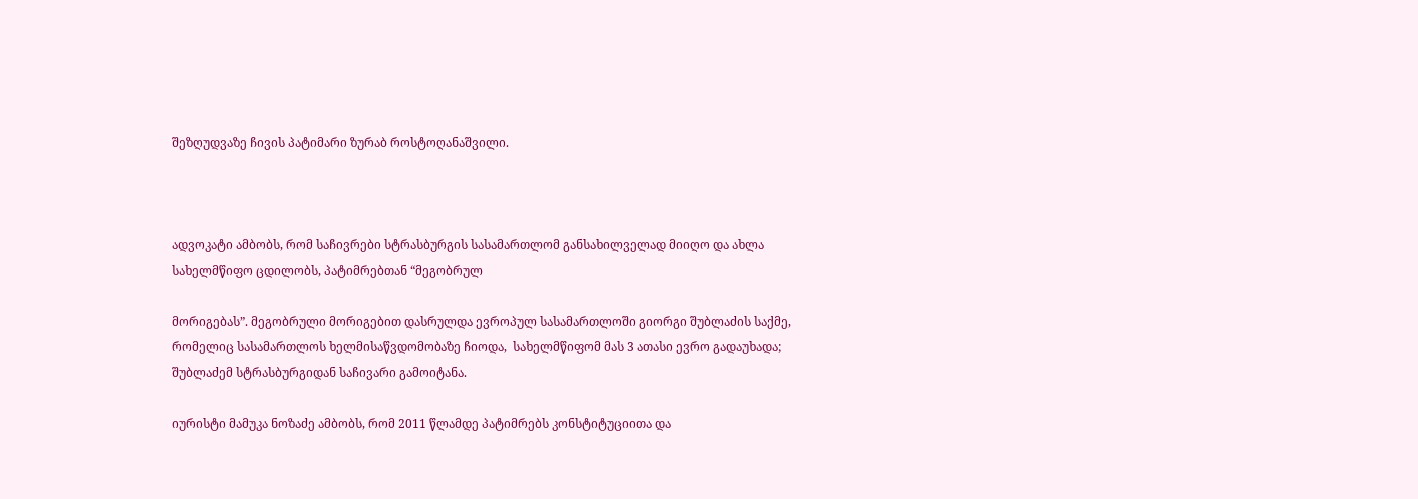შეზღუდვაზე ჩივის პატიმარი ზურაბ როსტოღანაშვილი.



ადვოკატი ამბობს, რომ საჩივრები სტრასბურგის სასამართლომ განსახილველად მიიღო და ახლა სახელმწიფო ცდილობს, პატიმრებთან “მეგობრულ

მორიგებას”. მეგობრული მორიგებით დასრულდა ევროპულ სასამართლოში გიორგი შუბლაძის საქმე, რომელიც სასამართლოს ხელმისაწვდომობაზე ჩიოდა,  სახელმწიფომ მას 3 ათასი ევრო გადაუხადა; შუბლაძემ სტრასბურგიდან საჩივარი გამოიტანა.

იურისტი მამუკა ნოზაძე ამბობს, რომ 2011 წლამდე პატიმრებს კონსტიტუციითა და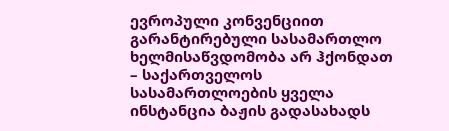ევროპული კონვენციით გარანტირებული სასამართლო ხელმისაწვდომობა არ ჰქონდათ – საქართველოს სასამართლოების ყველა ინსტანცია ბაჟის გადასახადს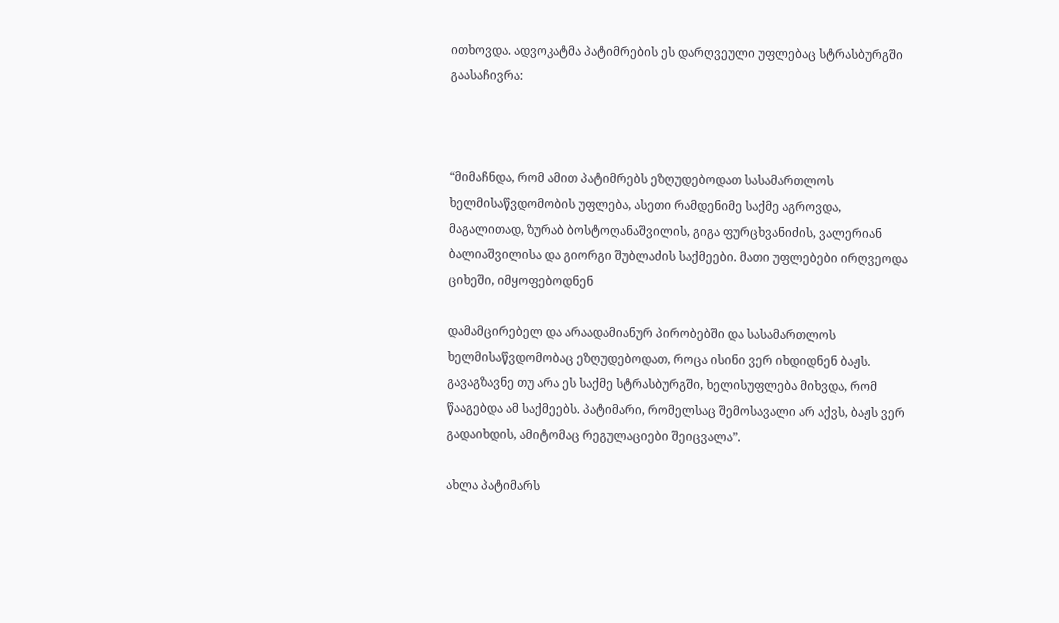ითხოვდა. ადვოკატმა პატიმრების ეს დარღვეული უფლებაც სტრასბურგში გაასაჩივრა:



“მიმაჩნდა, რომ ამით პატიმრებს ეზღუდებოდათ სასამართლოს ხელმისაწვდომობის უფლება, ასეთი რამდენიმე საქმე აგროვდა, მაგალითად, ზურაბ ბოსტოღანაშვილის, გიგა ფურცხვანიძის, ვალერიან ბალიაშვილისა და გიორგი შუბლაძის საქმეები. მათი უფლებები ირღვეოდა ციხეში, იმყოფებოდნენ

დამამცირებელ და არაადამიანურ პირობებში და სასამართლოს ხელმისაწვდომობაც ეზღუდებოდათ, როცა ისინი ვერ იხდიდნენ ბაჟს. გავაგზავნე თუ არა ეს საქმე სტრასბურგში, ხელისუფლება მიხვდა, რომ წააგებდა ამ საქმეებს. პატიმარი, რომელსაც შემოსავალი არ აქვს, ბაჟს ვერ გადაიხდის, ამიტომაც რეგულაციები შეიცვალა”.

ახლა პატიმარს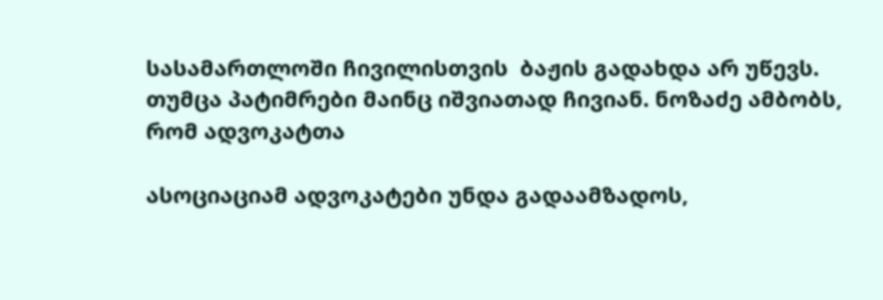სასამართლოში ჩივილისთვის  ბაჟის გადახდა არ უწევს. თუმცა პატიმრები მაინც იშვიათად ჩივიან. ნოზაძე ამბობს, რომ ადვოკატთა

ასოციაციამ ადვოკატები უნდა გადაამზადოს,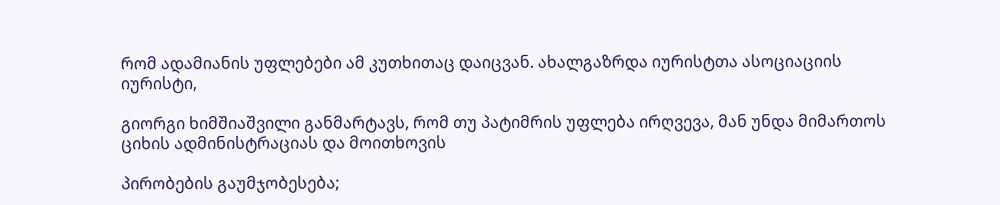რომ ადამიანის უფლებები ამ კუთხითაც დაიცვან. ახალგაზრდა იურისტთა ასოციაციის იურისტი,

გიორგი ხიმშიაშვილი განმარტავს, რომ თუ პატიმრის უფლება ირღვევა, მან უნდა მიმართოს ციხის ადმინისტრაციას და მოითხოვის

პირობების გაუმჯობესება;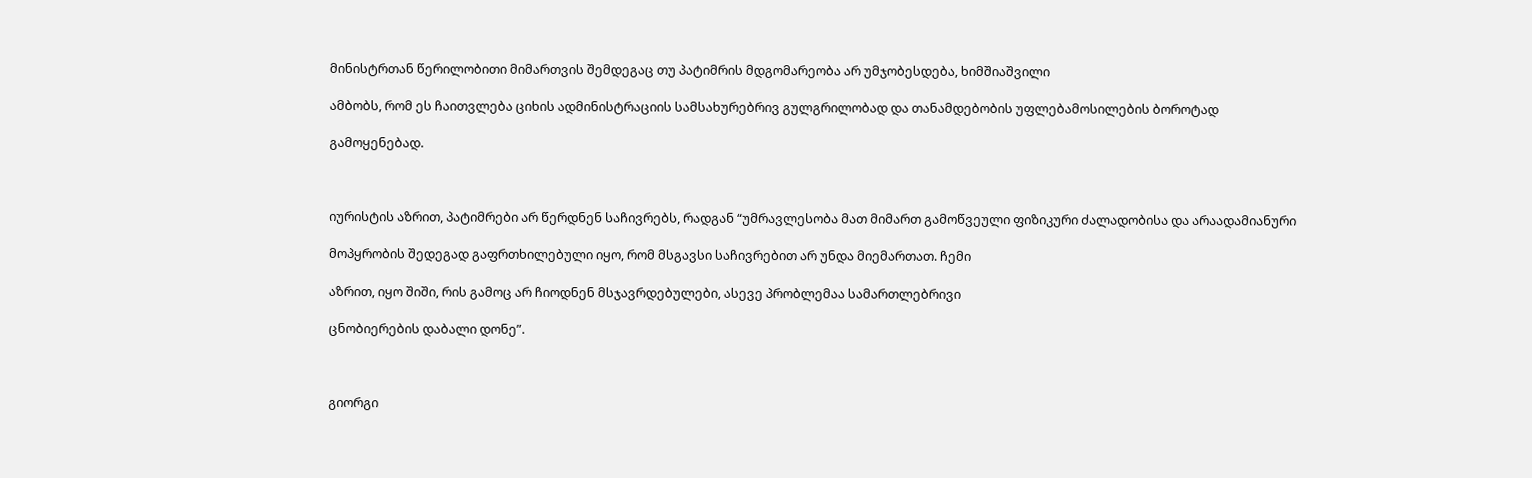მინისტრთან წერილობითი მიმართვის შემდეგაც თუ პატიმრის მდგომარეობა არ უმჯობესდება, ხიმშიაშვილი

ამბობს, რომ ეს ჩაითვლება ციხის ადმინისტრაციის სამსახურებრივ გულგრილობად და თანამდებობის უფლებამოსილების ბოროტად

გამოყენებად.



იურისტის აზრით, პატიმრები არ წერდნენ საჩივრებს, რადგან “უმრავლესობა მათ მიმართ გამოწვეული ფიზიკური ძალადობისა და არაადამიანური

მოპყრობის შედეგად გაფრთხილებული იყო, რომ მსგავსი საჩივრებით არ უნდა მიემართათ. ჩემი

აზრით, იყო შიში, რის გამოც არ ჩიოდნენ მსჯავრდებულები, ასევე პრობლემაა სამართლებრივი

ცნობიერების დაბალი დონე”.



გიორგი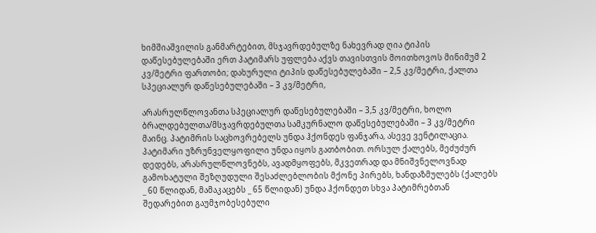ხიმშიაშვილის განმარტებით, მსჯავრდებულზე ნახევრად ღია ტიპის დაწესებულებაში ერთ პატიმარს უფლება აქვს თავისთვის მოითხოვოს მინიმუმ 2 კვ/მეტრი ფართობი; დახურული ტიპის დაწესებულებაში – 2,5 კვ/მეტრი, ქალთა სპეციალურ დაწესებულებაში – 3 კვ/მეტრი,

არასრულწლოვანთა სპეციალურ დაწესებულებაში – 3,5 კვ/მეტრი, ხოლო ბრალდებულთა/მსჯავრდებულთა სამკურნალო დაწესებულებაში – 3 კვ/მეტრი მაინც. პატიმრის საცხოვრებელს უნდა ჰქონდეს ფანჯარა, ასევე ვენტილაცია. პატიმარი უზრუნველყოფილი უნდა იყოს გათბობით. ორსულ ქალებს, მეძუძურ დედებს, არასრულწლოვნებს, ავადმყოფებს, მკვეთრად და მნიშვნელოვნად გამოხატული შეზღუდული შესაძლებლობის მქონე პირებს, ხანდაზმულებს (ქალებს _ 60 წლიდან, მამაკაცებს _ 65 წლიდან) უნდა ჰქონდეთ სხვა პატიმრებთან შედარებით გაუმჯობესებული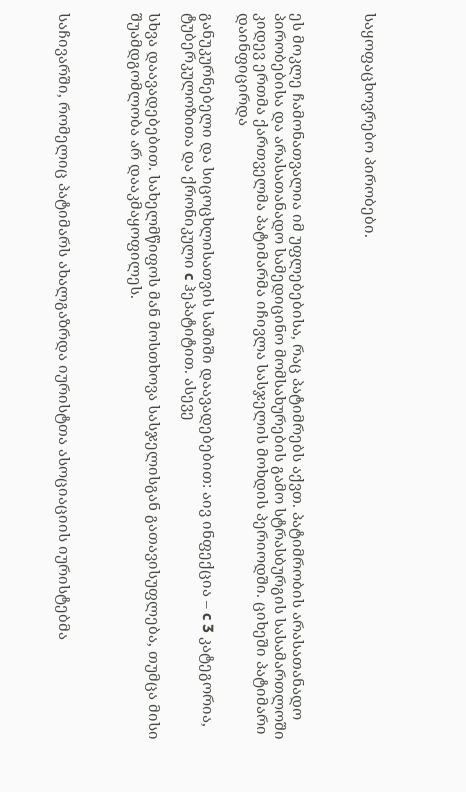საყოფაცხოვრებო პირობები.



ეს მოკლე ჩამონათვალია იმ უფლებებისა, რაც პატიმრებს აქვთ. პატიმრობის არასათანადო პირობებისა და არასათანადო სამედიცინო მომსახურების გამო სტრასბურგის სასამართლოში კიდევ ერთმა ქართველმა პატიმარმა იჩივლა სასჯელის მოხდის პერიოდში. ციხეში პატიმარი დაინფიცირდა

განუკურნებელი და სიცოცხლისათვის საშიში დაავადებებით: აივ ინფექცია – c 3 კატეგორია, ტუბერკულოზითა და ქრონიკული c ჰეპატიტით. ასევე

სხვა დაავადებებით. სახელმწიფოს მან მოსთხოვა სასჯელისგან გათავისუფლება, თუმცა მისი შუამდგომლობა არ დააკმაყოფილეს.



საჩივარში, რომელიც პატიმარს ახალგაზრდა იურისტთა ასოციაციის იურისტებმა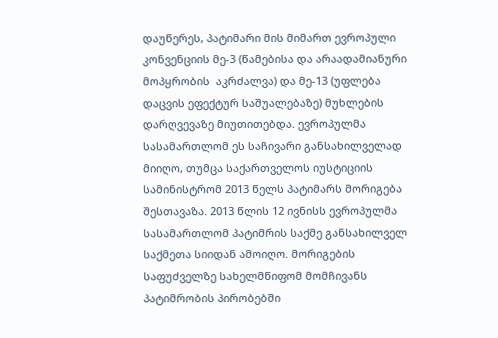დაუწერეს, პატიმარი მის მიმართ ევროპული კონვენციის მე-3 (წამებისა და არაადამიანური მოპყრობის  აკრძალვა) და მე-13 (უფლება დაცვის ეფექტურ საშუალებაზე) მუხლების დარღვევაზე მიუთითებდა. ევროპულმა სასამართლომ ეს საჩივარი განსახილველად მიიღო, თუმცა საქართველოს იუსტიციის სამინისტრომ 2013 წელს პატიმარს მორიგება შესთავაზა. 2013 წლის 12 ივნისს ევროპულმა სასამართლომ პატიმრის საქმე განსახილველ საქმეთა სიიდან ამოიღო. მორიგების საფუძველზე სახელმწიფომ მომჩივანს პატიმრობის პირობებში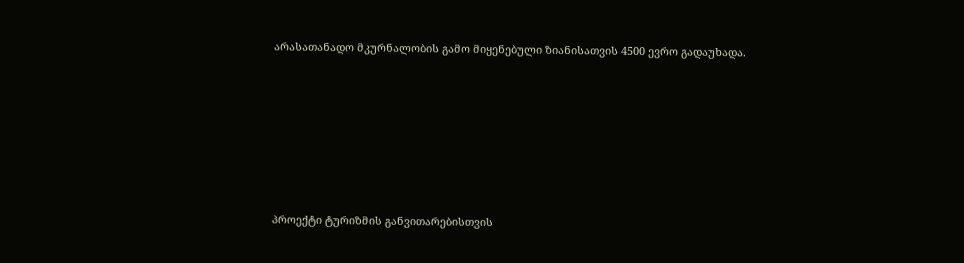არასათანადო მკურნალობის გამო მიყენებული ზიანისათვის 4500 ევრო გადაუხადა.







პროექტი ტურიზმის განვითარებისთვის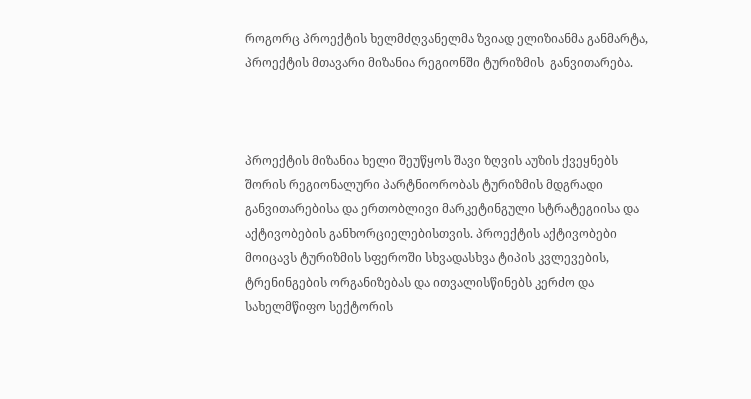როგორც პროექტის ხელმძღვანელმა ზვიად ელიზიანმა განმარტა, პროექტის მთავარი მიზანია რეგიონში ტურიზმის  განვითარება.



პროექტის მიზანია ხელი შეუწყოს შავი ზღვის აუზის ქვეყნებს შორის რეგიონალური პარტნიორობას ტურიზმის მდგრადი განვითარებისა და ერთობლივი მარკეტინგული სტრატეგიისა და აქტივობების განხორციელებისთვის. პროექტის აქტივობები მოიცავს ტურიზმის სფეროში სხვადასხვა ტიპის კვლევების, ტრენინგების ორგანიზებას და ითვალისწინებს კერძო და სახელმწიფო სექტორის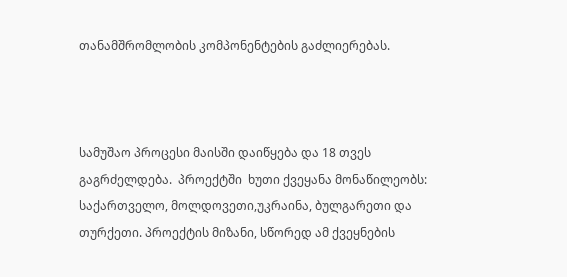თანამშრომლობის კომპონენტების გაძლიერებას.



სამუშაო პროცესი მაისში დაიწყება და 18 თვეს გაგრძელდება.  პროექტში  ხუთი ქვეყანა მონაწილეობს: საქართველო, მოლდოვეთი,უკრაინა, ბულგარეთი და თურქეთი. პროექტის მიზანი, სწორედ ამ ქვეყნების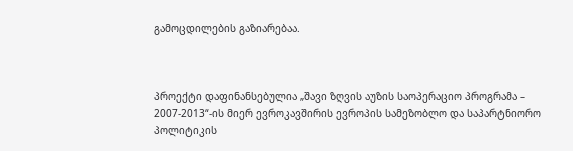გამოცდილების გაზიარებაა.



პროექტი დაფინანსებულია „შავი ზღვის აუზის საოპერაციო პროგრამა – 2007-2013“-ის მიერ ევროკავშირის ევროპის სამეზობლო და საპარტნიორო პოლიტიკის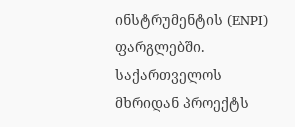ინსტრუმენტის (ENPI) ფარგლებში.  საქართველოს მხრიდან პროექტს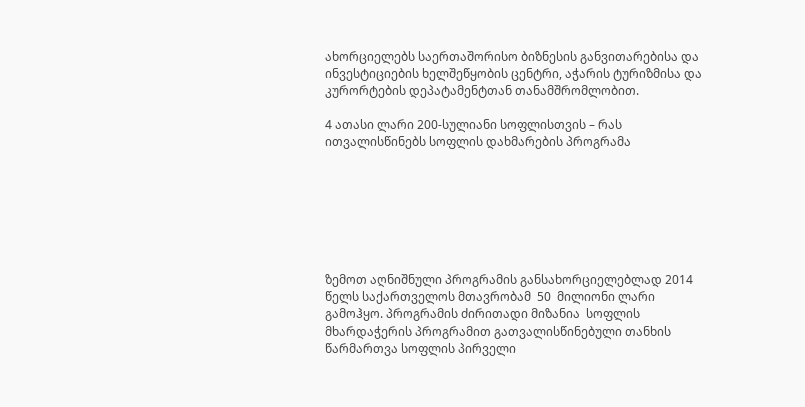ახორციელებს საერთაშორისო ბიზნესის განვითარებისა და ინვესტიციების ხელშეწყობის ცენტრი, აჭარის ტურიზმისა და კურორტების დეპატამენტთან თანამშრომლობით.

4 ათასი ლარი 200-სულიანი სოფლისთვის – რას ითვალისწინებს სოფლის დახმარების პროგრამა







ზემოთ აღნიშნული პროგრამის განსახორციელებლად 2014 წელს საქართველოს მთავრობამ  50  მილიონი ლარი გამოჰყო. პროგრამის ძირითადი მიზანია  სოფლის მხარდაჭერის პროგრამით გათვალისწინებული თანხის წარმართვა სოფლის პირველი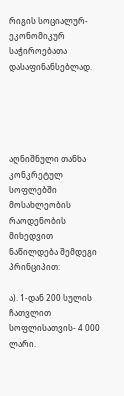რიგის სოციალურ-ეკონომიკურ საჭიროებათა დასაფინანსებლად.





აღნიშნული თანხა კონკრეტულ სოფლებში მოსახლეობის რაოდენობის მიხედვით ნაწილდება შემდეგი პრინციპით:

ა). 1-დან 200 სულის ჩათვლით სოფლისათვის- 4 000 ლარი.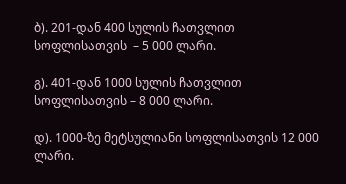ბ). 201-დან 400 სულის ჩათვლით სოფლისათვის  – 5 000 ლარი.

გ). 401-დან 1000 სულის ჩათვლით სოფლისათვის – 8 000 ლარი.

დ). 1000-ზე მეტსულიანი სოფლისათვის 12 000 ლარი.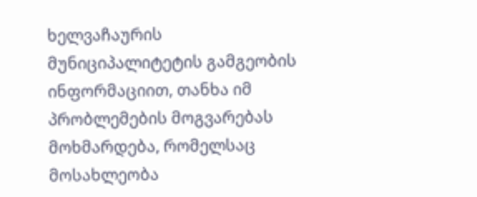ხელვაჩაურის მუნიციპალიტეტის გამგეობის ინფორმაციით, თანხა იმ პრობლემების მოგვარებას მოხმარდება, რომელსაც მოსახლეობა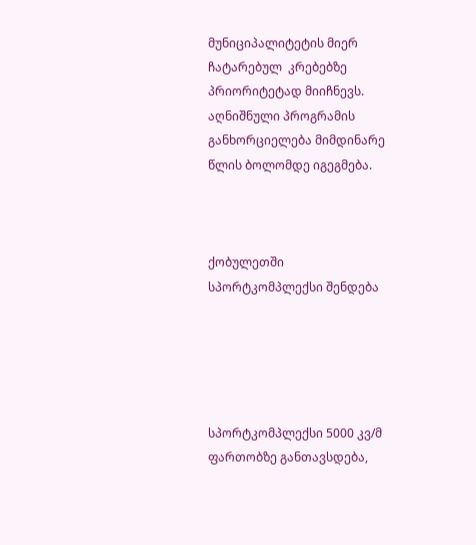მუნიციპალიტეტის მიერ ჩატარებულ  კრებებზე   პრიორიტეტად მიიჩნევს. აღნიშნული პროგრამის განხორციელება მიმდინარე წლის ბოლომდე იგეგმება.



ქობულეთში სპორტკომპლექსი შენდება





სპორტკომპლექსი 5000 კვ/მ ფართობზე განთავსდება,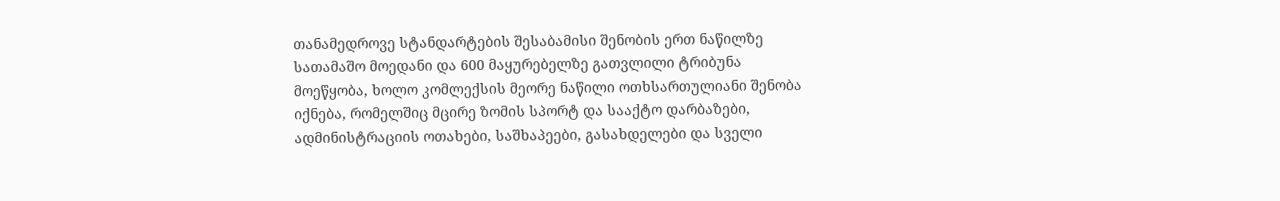თანამედროვე სტანდარტების შესაბამისი შენობის ერთ ნაწილზე სათამაშო მოედანი და 600 მაყურებელზე გათვლილი ტრიბუნა მოეწყობა, ხოლო კომლექსის მეორე ნაწილი ოთხსართულიანი შენობა იქნება, რომელშიც მცირე ზომის სპორტ და სააქტო დარბაზები, ადმინისტრაციის ოთახები, საშხაპეები, გასახდელები და სველი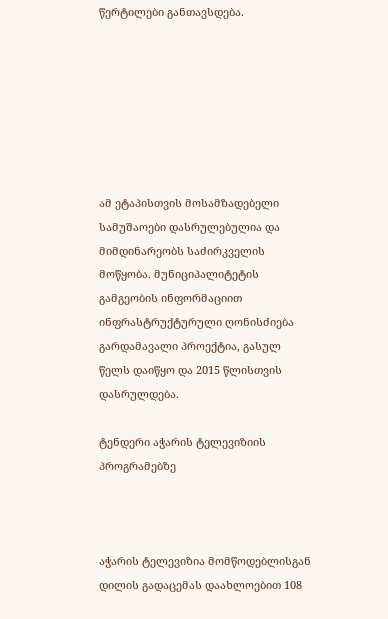წერტილები განთავსდება.







ამ ეტაპისთვის მოსამზადებელი სამუშაოები დასრულებულია და მიმდინარეობს საძირკველის მოწყობა. მუნიციპალიტეტის გამგეობის ინფორმაციით ინფრასტრუქტურული ღონისძიება გარდამავალი პროექტია, გასულ წელს დაიწყო და 2015 წლისთვის დასრულდება.

ტენდერი აჭარის ტელევიზიის პროგრამებზე



აჭარის ტელევიზია მომწოდებლისგან დილის გადაცემას დაახლოებით 108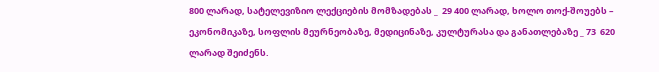800 ლარად, სატელევიზიო ლექციების მომზადებას _  29 400 ლარად, ხოლო თოქ-შოუებს – ეკონომიკაზე, სოფლის მეურნეობაზე, მედიცინაზე, კულტურასა და განათლებაზე _ 73  620 ლარად შეიძენს.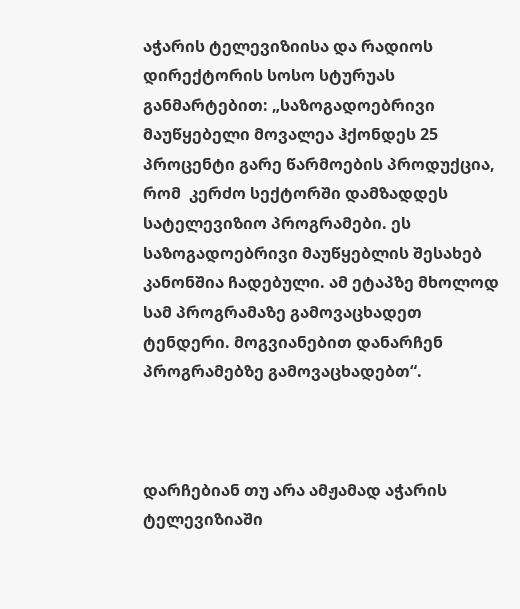აჭარის ტელევიზიისა და რადიოს დირექტორის სოსო სტურუას განმარტებით: „საზოგადოებრივი მაუწყებელი მოვალეა ჰქონდეს 25 პროცენტი გარე წარმოების პროდუქცია, რომ  კერძო სექტორში დამზადდეს სატელევიზიო პროგრამები. ეს საზოგადოებრივი მაუწყებლის შესახებ კანონშია ჩადებული. ამ ეტაპზე მხოლოდ სამ პროგრამაზე გამოვაცხადეთ ტენდერი. მოგვიანებით დანარჩენ პროგრამებზე გამოვაცხადებთ“.



დარჩებიან თუ არა ამჟამად აჭარის ტელევიზიაში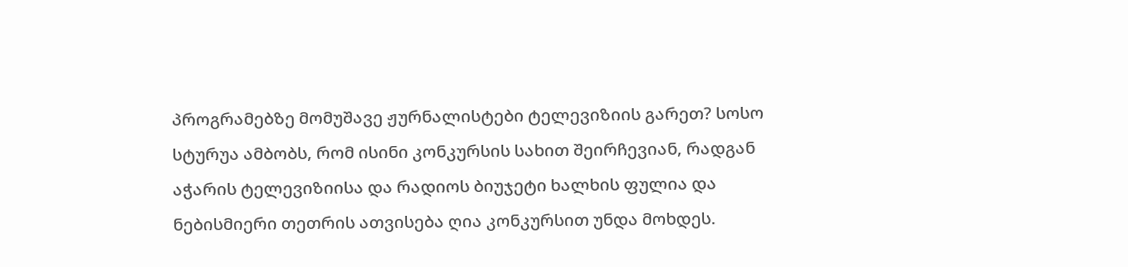პროგრამებზე მომუშავე ჟურნალისტები ტელევიზიის გარეთ? სოსო სტურუა ამბობს, რომ ისინი კონკურსის სახით შეირჩევიან, რადგან აჭარის ტელევიზიისა და რადიოს ბიუჯეტი ხალხის ფულია და ნებისმიერი თეთრის ათვისება ღია კონკურსით უნდა მოხდეს.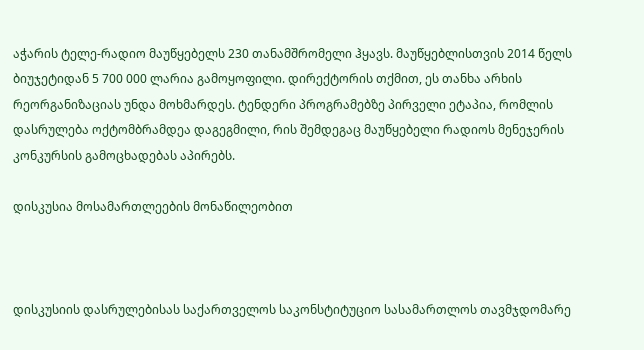აჭარის ტელე-რადიო მაუწყებელს 230 თანამშრომელი ჰყავს. მაუწყებლისთვის 2014 წელს ბიუჯეტიდან 5 700 000 ლარია გამოყოფილი. დირექტორის თქმით, ეს თანხა არხის რეორგანიზაციას უნდა მოხმარდეს. ტენდერი პროგრამებზე პირველი ეტაპია, რომლის დასრულება ოქტომბრამდეა დაგეგმილი, რის შემდეგაც მაუწყებელი რადიოს მენეჯერის კონკურსის გამოცხადებას აპირებს.

დისკუსია მოსამართლეების მონაწილეობით



დისკუსიის დასრულებისას საქართველოს საკონსტიტუციო სასამართლოს თავმჯდომარე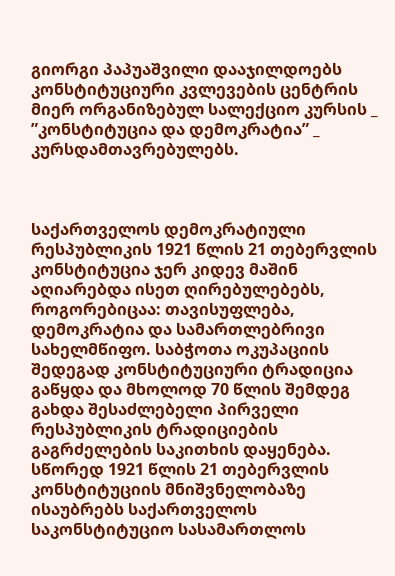გიორგი პაპუაშვილი დააჯილდოებს კონსტიტუციური კვლევების ცენტრის მიერ ორგანიზებულ სალექციო კურსის _   ”კონსტიტუცია და დემოკრატია” _ კურსდამთავრებულებს.



საქართველოს დემოკრატიული რესპუბლიკის 1921 წლის 21 თებერვლის კონსტიტუცია ჯერ კიდევ მაშინ აღიარებდა ისეთ ღირებულებებს, როგორებიცაა: თავისუფლება, დემოკრატია და სამართლებრივი სახელმწიფო. საბჭოთა ოკუპაციის შედეგად კონსტიტუციური ტრადიცია გაწყდა და მხოლოდ 70 წლის შემდეგ გახდა შესაძლებელი პირველი რესპუბლიკის ტრადიციების გაგრძელების საკითხის დაყენება. სწორედ 1921 წლის 21 თებერვლის კონსტიტუციის მნიშვნელობაზე ისაუბრებს საქართველოს საკონსტიტუციო სასამართლოს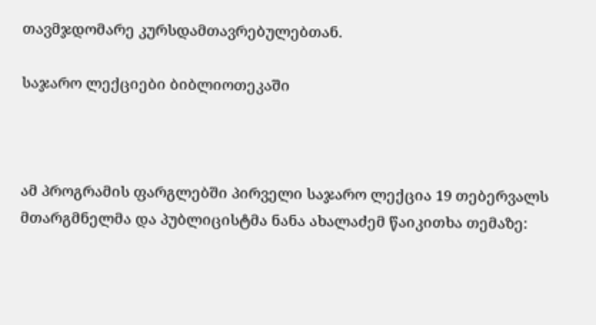თავმჯდომარე კურსდამთავრებულებთან.

საჯარო ლექციები ბიბლიოთეკაში



ამ პროგრამის ფარგლებში პირველი საჯარო ლექცია 19 თებერვალს მთარგმნელმა და პუბლიცისტმა ნანა ახალაძემ წაიკითხა თემაზე: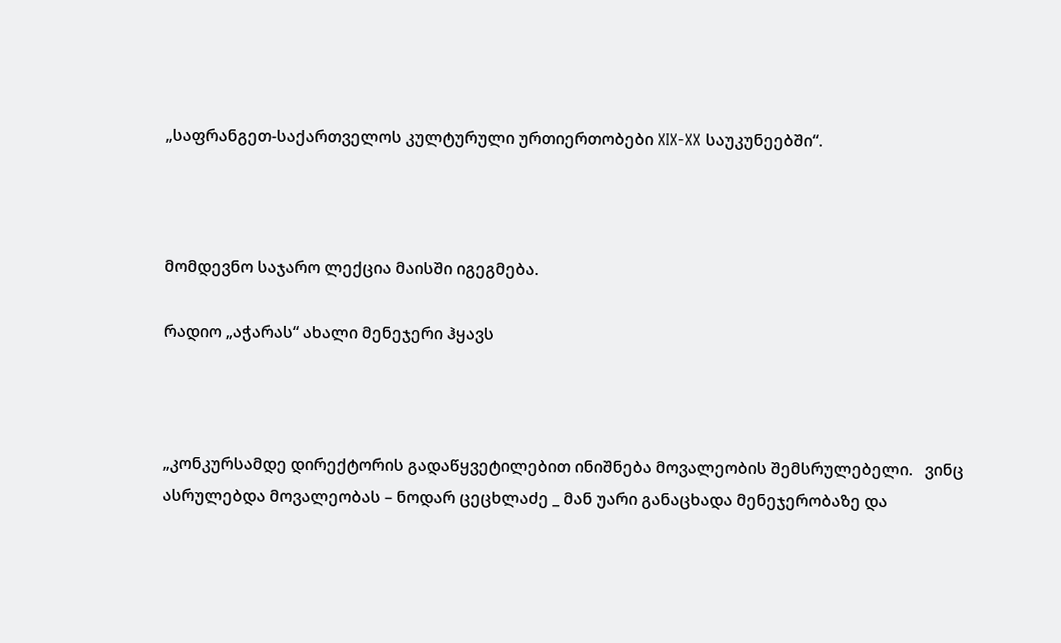„საფრანგეთ-საქართველოს კულტურული ურთიერთობები XIX-XX საუკუნეებში“.



მომდევნო საჯარო ლექცია მაისში იგეგმება.

რადიო „აჭარას“ ახალი მენეჯერი ჰყავს



„კონკურსამდე დირექტორის გადაწყვეტილებით ინიშნება მოვალეობის შემსრულებელი.   ვინც ასრულებდა მოვალეობას – ნოდარ ცეცხლაძე _ მან უარი განაცხადა მენეჯერობაზე და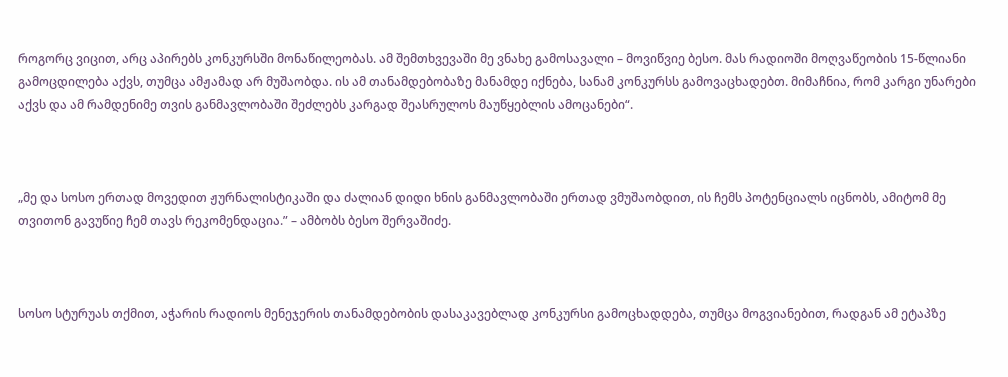როგორც ვიცით, არც აპირებს კონკურსში მონაწილეობას. ამ შემთხვევაში მე ვნახე გამოსავალი – მოვიწვიე ბესო. მას რადიოში მოღვაწეობის 15-წლიანი გამოცდილება აქვს, თუმცა ამჟამად არ მუშაობდა. ის ამ თანამდებობაზე მანამდე იქნება, სანამ კონკურსს გამოვაცხადებთ. მიმაჩნია, რომ კარგი უნარები აქვს და ამ რამდენიმე თვის განმავლობაში შეძლებს კარგად შეასრულოს მაუწყებლის ამოცანები“.



„მე და სოსო ერთად მოვედით ჟურნალისტიკაში და ძალიან დიდი ხნის განმავლობაში ერთად ვმუშაობდით, ის ჩემს პოტენციალს იცნობს, ამიტომ მე თვითონ გავუწიე ჩემ თავს რეკომენდაცია.” – ამბობს ბესო შერვაშიძე.



სოსო სტურუას თქმით, აჭარის რადიოს მენეჯერის თანამდებობის დასაკავებლად კონკურსი გამოცხადდება, თუმცა მოგვიანებით, რადგან ამ ეტაპზე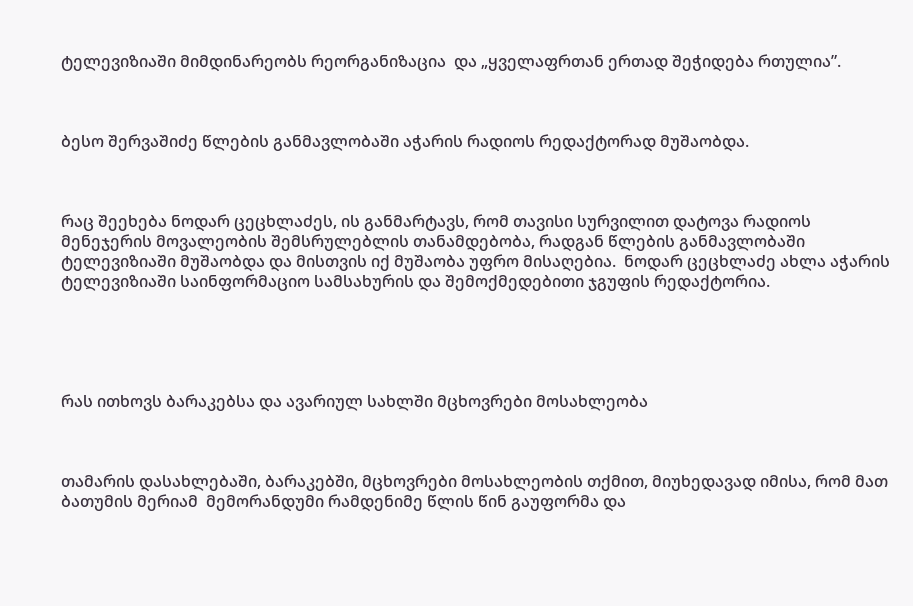ტელევიზიაში მიმდინარეობს რეორგანიზაცია  და „ყველაფრთან ერთად შეჭიდება რთულია”.



ბესო შერვაშიძე წლების განმავლობაში აჭარის რადიოს რედაქტორად მუშაობდა.



რაც შეეხება ნოდარ ცეცხლაძეს, ის განმარტავს, რომ თავისი სურვილით დატოვა რადიოს მენეჯერის მოვალეობის შემსრულებლის თანამდებობა, რადგან წლების განმავლობაში ტელევიზიაში მუშაობდა და მისთვის იქ მუშაობა უფრო მისაღებია.  ნოდარ ცეცხლაძე ახლა აჭარის ტელევიზიაში საინფორმაციო სამსახურის და შემოქმედებითი ჯგუფის რედაქტორია.





რას ითხოვს ბარაკებსა და ავარიულ სახლში მცხოვრები მოსახლეობა



თამარის დასახლებაში, ბარაკებში, მცხოვრები მოსახლეობის თქმით, მიუხედავად იმისა, რომ მათ ბათუმის მერიამ  მემორანდუმი რამდენიმე წლის წინ გაუფორმა და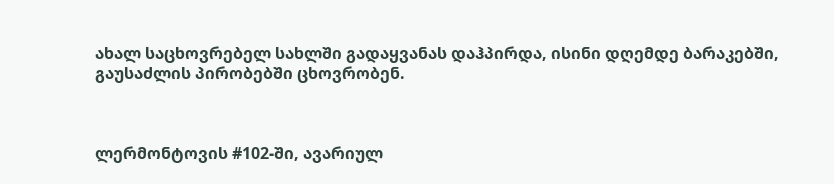ახალ საცხოვრებელ სახლში გადაყვანას დაჰპირდა, ისინი დღემდე ბარაკებში, გაუსაძლის პირობებში ცხოვრობენ.



ლერმონტოვის #102-ში, ავარიულ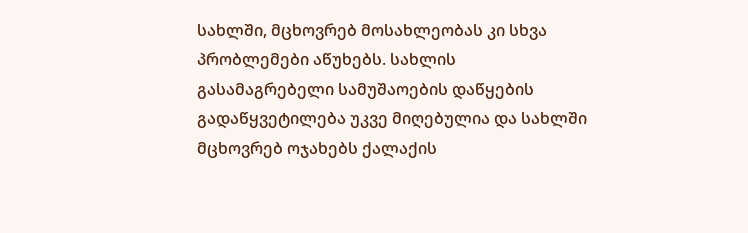სახლში, მცხოვრებ მოსახლეობას კი სხვა პრობლემები აწუხებს. სახლის გასამაგრებელი სამუშაოების დაწყების გადაწყვეტილება უკვე მიღებულია და სახლში მცხოვრებ ოჯახებს ქალაქის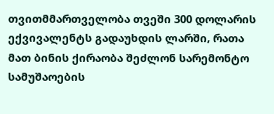თვითმმართველობა თვეში 300 დოლარის ექვივალენტს გადაუხდის ლარში, რათა მათ ბინის ქირაობა შეძლონ სარემონტო სამუშაოების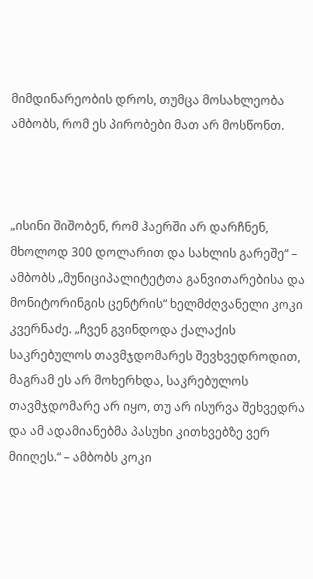მიმდინარეობის დროს, თუმცა მოსახლეობა ამბობს, რომ ეს პირობები მათ არ მოსწონთ.



„ისინი შიშობენ, რომ ჰაერში არ დარჩნენ, მხოლოდ 300 დოლარით და სახლის გარეშე“ – ამბობს „მუნიციპალიტეტთა განვითარებისა და მონიტორინგის ცენტრის“ ხელმძღვანელი კოკი კვერნაძე. „ჩვენ გვინდოდა ქალაქის საკრებულოს თავმჯდომარეს შევხვედროდით, მაგრამ ეს არ მოხერხდა, საკრებულოს თავმჯდომარე არ იყო, თუ არ ისურვა შეხვედრა და ამ ადამიანებმა პასუხი კითხვებზე ვერ მიიღეს.“ – ამბობს კოკი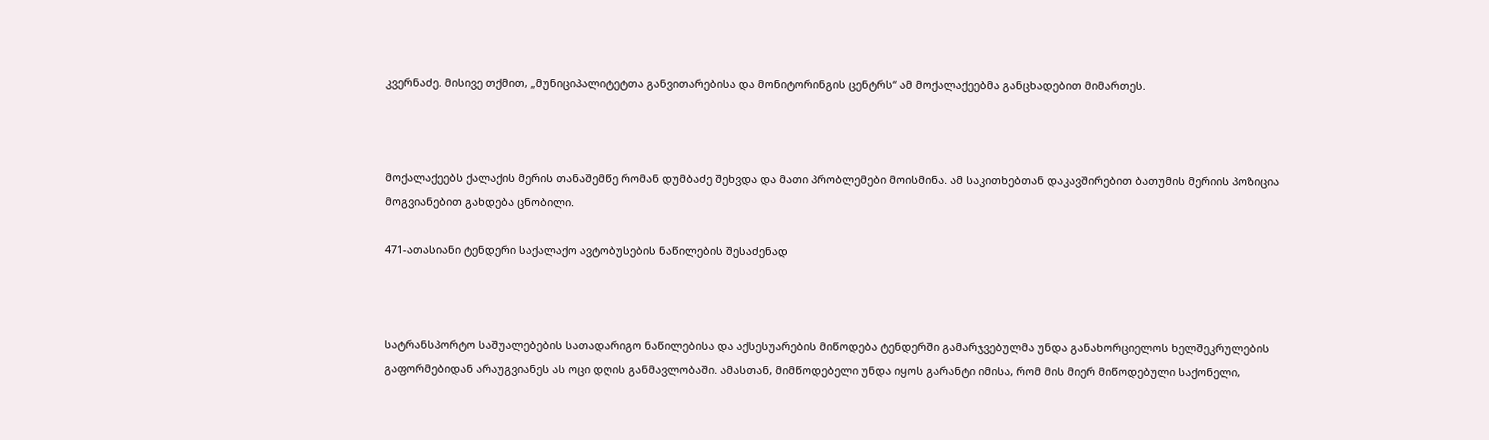კვერნაძე. მისივე თქმით, „მუნიციპალიტეტთა განვითარებისა და მონიტორინგის ცენტრს“ ამ მოქალაქეებმა განცხადებით მიმართეს.



მოქალაქეებს ქალაქის მერის თანაშემწე რომან დუმბაძე შეხვდა და მათი პრობლემები მოისმინა. ამ საკითხებთან დაკავშირებით ბათუმის მერიის პოზიცია  მოგვიანებით გახდება ცნობილი.

471-ათასიანი ტენდერი საქალაქო ავტობუსების ნაწილების შესაძენად



სატრანსპორტო საშუალებების სათადარიგო ნაწილებისა და აქსესუარების მიწოდება ტენდერში გამარჯვებულმა უნდა განახორციელოს ხელშეკრულების გაფორმებიდან არაუგვიანეს ას ოცი დღის განმავლობაში. ამასთან, მიმწოდებელი უნდა იყოს გარანტი იმისა, რომ მის მიერ მიწოდებული საქონელი,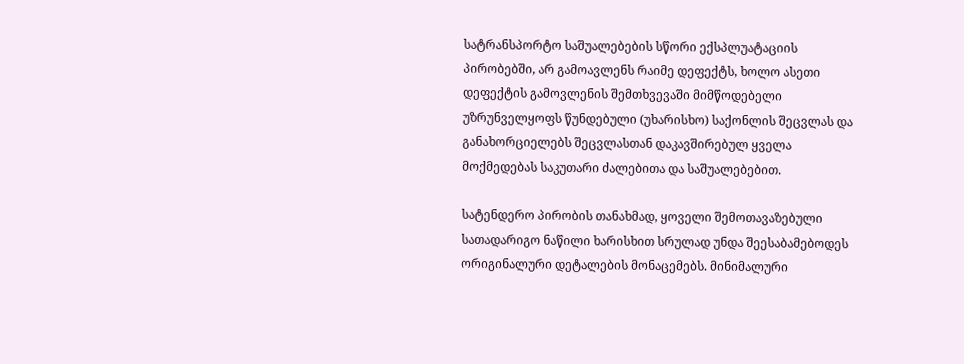სატრანსპორტო საშუალებების სწორი ექსპლუატაციის პირობებში, არ გამოავლენს რაიმე დეფექტს, ხოლო ასეთი დეფექტის გამოვლენის შემთხვევაში მიმწოდებელი უზრუნველყოფს წუნდებული (უხარისხო) საქონლის შეცვლას და განახორციელებს შეცვლასთან დაკავშირებულ ყველა მოქმედებას საკუთარი ძალებითა და საშუალებებით.

სატენდერო პირობის თანახმად, ყოველი შემოთავაზებული სათადარიგო ნაწილი ხარისხით სრულად უნდა შეესაბამებოდეს ორიგინალური დეტალების მონაცემებს. მინიმალური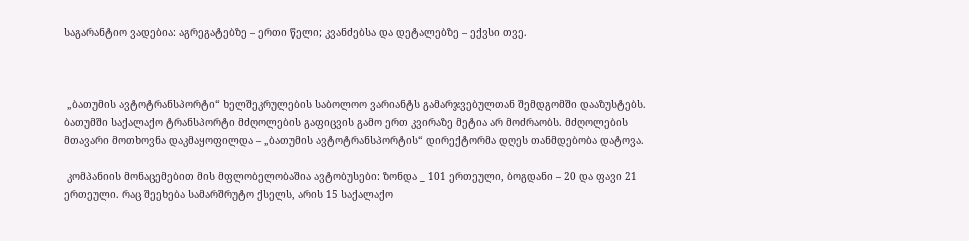საგარანტიო ვადებია: აგრეგატებზე – ერთი წელი; კვანძებსა და დეტალებზე – ექვსი თვე.



 „ბათუმის ავტოტრანსპორტი“ ხელშეკრულების საბოლოო ვარიანტს გამარჯვებულთან შემდგომში დააზუსტებს. ბათუმში საქალაქო ტრანსპორტი მძღოლების გაფიცვის გამო ერთ კვირაზე მეტია არ მოძრაობს. მძღოლების მთავარი მოთხოვნა დაკმაყოფილდა – „ბათუმის ავტოტრანსპორტის“ დირექტორმა დღეს თანმდებობა დატოვა.

 კომპანიის მონაცემებით მის მფლობელობაშია ავტობუსები: ზონდა _ 101 ერთეული, ბოგდანი – 20 და ფავი 21 ერთეული. რაც შეეხება სამარშრუტო ქსელს, არის 15 საქალაქო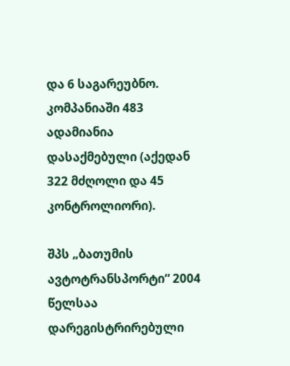და 6 საგარეუბნო. კომპანიაში 483 ადამიანია დასაქმებული (აქედან 322 მძღოლი და 45 კონტროლიორი).

შპს „ბათუმის ავტოტრანსპორტი“ 2004 წელსაა დარეგისტრირებული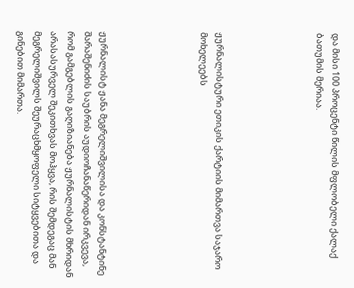და მისი 100 პროცენტი წილის მფლობელი ქალაქ ბათუმის მერიაა.





ჟურნალისტური ეთიკის ქარტიის მიმართვა საჯარო მოხელეებს





ჟურნალისტ ჟანა მეგრელიშვილისა და კონსტანტინე შარაშენიძის საუბრის აუდიოჩანაწერიდან ირკვევა, რომ გამგებლის გაღიზიანება ჟურნალისტის მხრიდან არასასურველ შეკითხვას მოჰყვა, რის შემდეგაც მან მეგრელიშვილს შეურაცხმყოფელი სიტყვებითა და გინებით მიმართა.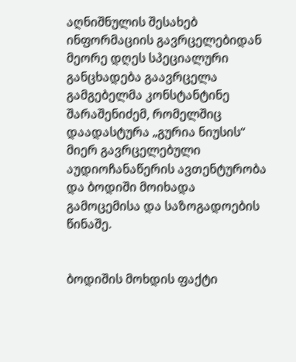აღნიშნულის შესახებ ინფორმაციის გავრცელებიდან მეორე დღეს სპეციალური განცხადება გაავრცელა გამგებელმა კონსტანტინე შარაშენიძემ, რომელშიც დაადასტურა „გურია ნიუსის“ მიერ გავრცელებული აუდიოჩანაწერის ავთენტურობა და ბოდიში მოიხადა გამოცემისა და საზოგადოების წინაშე.


ბოდიშის მოხდის ფაქტი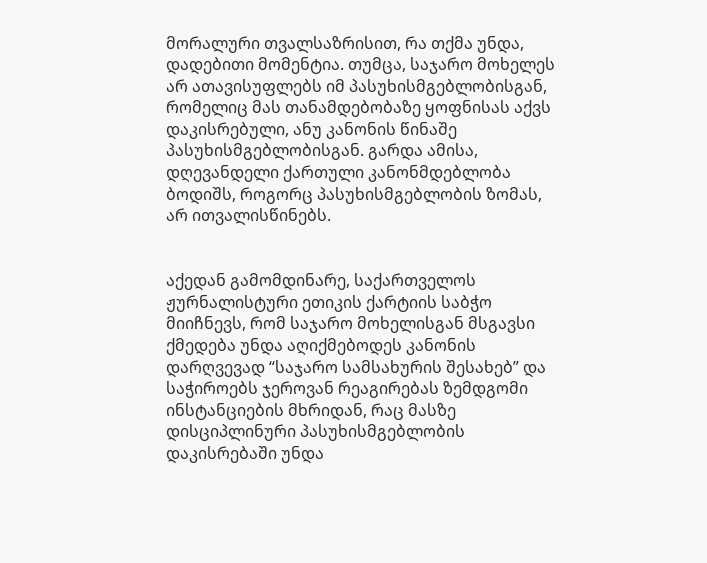მორალური თვალსაზრისით, რა თქმა უნდა, დადებითი მომენტია. თუმცა, საჯარო მოხელეს არ ათავისუფლებს იმ პასუხისმგებლობისგან, რომელიც მას თანამდებობაზე ყოფნისას აქვს დაკისრებული, ანუ კანონის წინაშე პასუხისმგებლობისგან. გარდა ამისა, დღევანდელი ქართული კანონმდებლობა ბოდიშს, როგორც პასუხისმგებლობის ზომას, არ ითვალისწინებს.


აქედან გამომდინარე, საქართველოს ჟურნალისტური ეთიკის ქარტიის საბჭო მიიჩნევს, რომ საჯარო მოხელისგან მსგავსი ქმედება უნდა აღიქმებოდეს კანონის დარღვევად “საჯარო სამსახურის შესახებ” და საჭიროებს ჯეროვან რეაგირებას ზემდგომი ინსტანციების მხრიდან, რაც მასზე დისციპლინური პასუხისმგებლობის დაკისრებაში უნდა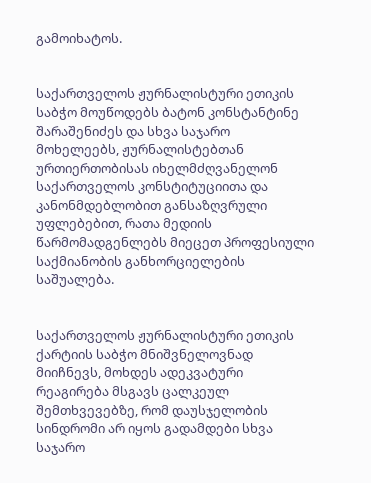გამოიხატოს.


საქართველოს ჟურნალისტური ეთიკის საბჭო მოუწოდებს ბატონ კონსტანტინე შარაშენიძეს და სხვა საჯარო მოხელეებს, ჟურნალისტებთან ურთიერთობისას იხელმძღვანელონ საქართველოს კონსტიტუციითა და კანონმდებლობით განსაზღვრული უფლებებით, რათა მედიის წარმომადგენლებს მიეცეთ პროფესიული საქმიანობის განხორციელების საშუალება.


საქართველოს ჟურნალისტური ეთიკის ქარტიის საბჭო მნიშვნელოვნად მიიჩნევს, მოხდეს ადეკვატური რეაგირება მსგავს ცალკეულ შემთხვევებზე, რომ დაუსჯელობის სინდრომი არ იყოს გადამდები სხვა საჯარო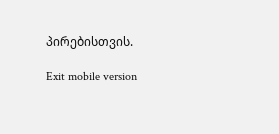პირებისთვის.

Exit mobile version